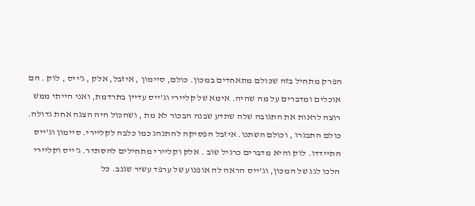הפרק מתחיל בזה שכולם מתאחדים במכון. כולם, סיימון , איזבל, אלק , ג'ייס , לוק . הם אוכלים ומדברים על מה שהיה. אימא של קליירי וג'ייס עדיין בתרדמת, ואני הייתי ממש רוצה לראות את התגובה שלה שתדע שבנה הבכור לא מת , ושהכול היה הצגה אחת גדולה. כולם התבגרו , וכולם השתנו. איזבל הפסיקה להתנהג כמו כלבה לקליירי. סיימון וג'ייס התיידדו. לוק והיא מדברים כרגיל שוב . אלק וקליירי מתחילים להסתדר. ג'ייס וקליירי הלכו לגג של המכון, וג'ייס הראה לה אופנוע של ערפד עשיר שגנב. כל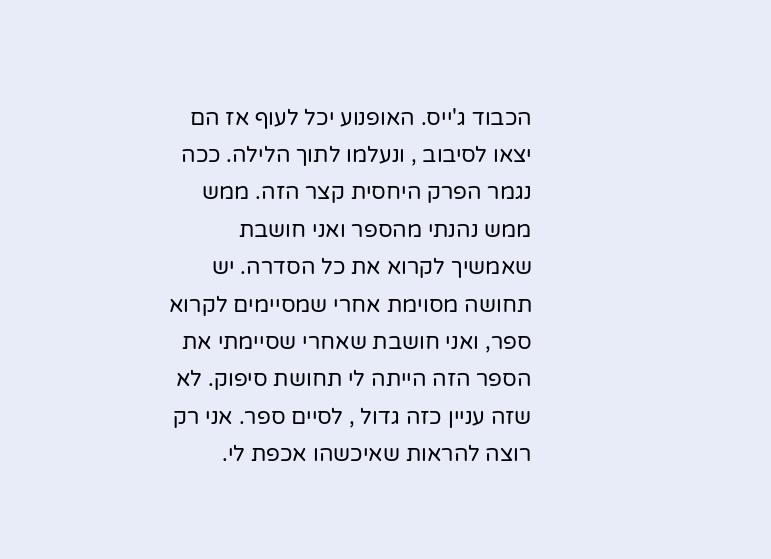הכבוד ג'ייס. האופנוע יכל לעוף אז הם יצאו לסיבוב , ונעלמו לתוך הלילה. ככה נגמר הפרק היחסית קצר הזה. ממש ממש נהנתי מהספר ואני חושבת שאמשיך לקרוא את כל הסדרה. יש תחושה מסוימת אחרי שמסיימים לקרוא ספר, ואני חושבת שאחרי שסיימתי את הספר הזה הייתה לי תחושת סיפוק. לא שזה עניין כזה גדול , לסיים ספר. אני רק רוצה להראות שאיכשהו אכפת לי.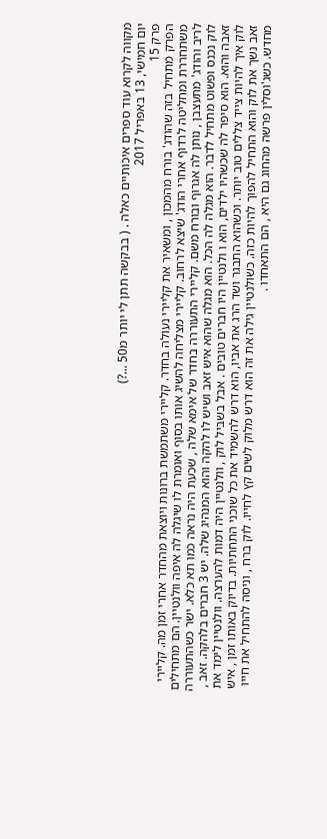מקווה לקרוא עוד ספרים איכותיים כאלה . ( בבקשה תתן לי יותר מ50 ...?)
יום חמישי, 13 באפריל 2017
פרק 15
הפרק מתחיל בזה שהודג' בורח מהמכון , ומשאיר את קליירי נעולה בחדר. קליירי משתמשת ברונות ויוצאת מהחדר אחרי זמן מה. קליירי משתחררת ומחליטה לרדוף אחרי הודג' שיצא לרחוב. קליירי מצליחה להשיג אותו בסוף ואומרת לו שיגלה לה איפה וולנטיין. הם מתחילים לריב והודג' מתעצבן , נותן לה אגרוף ובורח משם. קליירי התעוררה בחדר של אימא שלה , שכעת היה נראה כמו תא כלא. ישר כשהתעוררה לוק נכנס ופשוט מתחיל לדבר. הוא מגלה לה הכל. הוא מגלה שהוא איש זאב ושיש לו להקה והוא המנהיג שלה. יש 3 חברים בלהקה. זאב , זאבה והוא. הוא סיפר לה שכשהיו ילדים, הוא ו ולנטיין היו חברים טובים . אבל בשביל לוק , וולנטיין היה דמות להערצה. וולנטיין לימד את לוק איך להיות צייד צללים טוב יותר. וכשהוא התבגר ושד הרג את אביו, הוא דרש להשמיד את כל שוכני התחתיות. בדיוק באותו זמן , איש זאב נשך את לוק והוא התחיל להפוך להיות כזה. כשולנטיין גילה את זה הוא דרש מלוק לשים קץ לחייו. לוק ברח , וניסה להתחיל את חייו מחדש. כשג'וסלין פרשה מהחוג גם היא , הם התאחדו .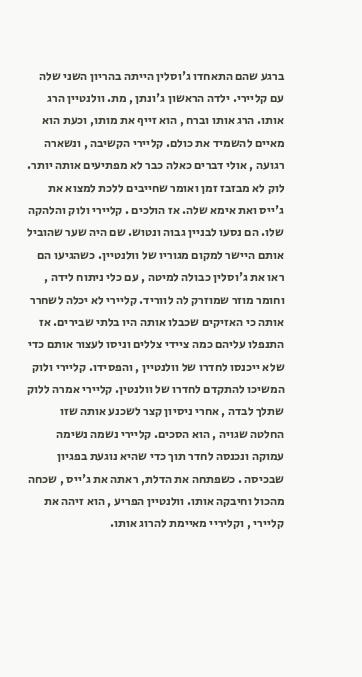ברגע שהם התאחדו ג'וסלין הייתה בהריון השני שלה עם קליירי. ילדה הראשון ג'ונתן , מת. וולנטיין הרג אותו. הרג אותו וברח , הוא זייף את מותו, וכעת הוא מאיים להשמיד את כולם. קליירי הקשיבה , ונשארה רגועה , אולי דברים כאלה כבר לא מפתיעים אותה יותר. לוק לא מבזבז זמן ואומר שחייבים ללכת למצוא את ג'ייס ואת אימא שלה. אז הולכים . קליירי ולוק והלהקה שלו. הם נסעו לבניין גבוה ונטוש. שם היה שער שהוביל אותם היישר למקום מגוריו של וולנטיין. כשהגיעו הם ראו את ג'וסלין כבולה למיטה , עם כלי ניתוח לידה , וחומר מוזר שמוזרק לה לווריד. קליירי לא יכלה לשחרר אותה כי האזיקים שכבלו אותה היו בלתי שבירים. אז התנפלו עליהם כמה ציידי צללים וניסו לעצור אותם כדי שלא ייכנסו לחדרו של וולנטיין , והפסידו. קליירי ולוק המשיכו להתקדם לחדרו של וולנטין. קליירי אמרה ללוק שתלך לבדה , אחרי ניסיון קצר לשכנע אותה שזו החלטה שגויה , הוא הסכים. קליירי נשמה נשימה עמוקה ונכנסה לחדר תוך כדי שהיא נוגעת בפגיון שבכיסה . כשפתחה את הדלת, ראתה את ג'ייס , שכחה מהכול וחיבקה אותו. וולנטיין הפריע , הוא זיהה את קליירי , וקליריי מאיימת להרוג אותו.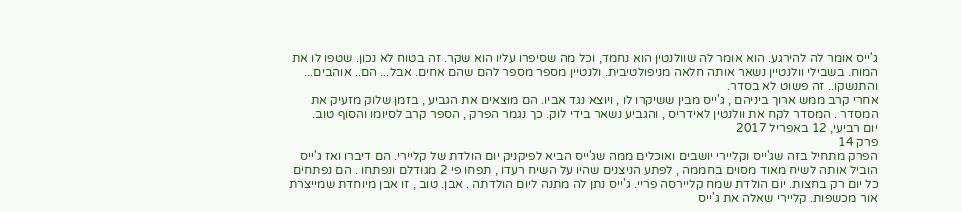ג'ייס אומר לה להירגע. הוא אומר לה שוולנטין הוא נחמד, וכל מה שסיפרו עליו הוא שקר. זה בטוח לא נכון. שטפו לו את המוח. בשבילי וולנטיין נשאר אותה חלאה מניפולטיבית. ולנטיין מספר מספר להם שהם אחים. אבל... הם.. אוהבים... והתנשקו.. זה פשוט לא בסדר.
אחרי קרב ממש ארוך ביניהם , ג'ייס מבין ששיקרו לו , ויוצא נגד אביו. הם מוצאים את הגביע , בזמן שלוק מזעיק את המסדר . המסדר לקח את וולנטין לאידריס , והגביע נשאר בידי לוק. כך נגמר הפרק , הספר קרב לסיומו והסוף טוב.
יום רביעי, 12 באפריל 2017
פרק 14
הפרק מתחיל בזה שג'ייס וקליירי יושבים ואוכלים ממה שג'ייס הביא לפיקניק יום הולדת של קליירי. הם דיברו ואז ג'ייס הוביל אותה לשיח מאוד מסוים בחממה , לפתע הניצנים שהיו על השיח רעדו , תפחו פי 2 מגודלם ונפתחו . הם נפתחים כל יום רק בחצות. יום הולדת שמח קליירסה פריי. ג'ייס נתן לה מתנה ליום הולדתה . אבן. טוב , זו אבן מיוחדת שמייצרת אור מכשפות. קליירי שאלה את ג'ייס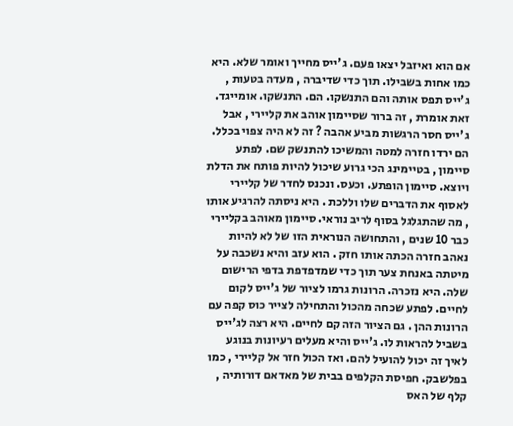אם הוא ואיזבל יצאו פעם. ג'ייס מחייך ואומר שלא. היא כמו אחות בשבילו. תוך כדי שדיברה , מעדה בטעות , ג'ייס תפס אותה והם התנשקו. הם. התנשקו. אומייגד. זאת אומרת , זה ברור שסיימון אוהב את קליירי , אבל ג'ייס חסר הרגשות מביע אהבה ? זה לא היה צפוי בכלל. הם ירדו חזרה למטה והמשיכו להתנשק שם. לפתע סיימון , בטיימינג הכי גרוע שיכול להיות פותח את הדלת ויוצא. סיימון הופתע. וכעס. ונכנס לחדר של קליירי לאסוף את הדברים שלו וללכת . היא ניסתה להרגיע אותו , מה שהתגלגל בסוף לריב נוראי. סיימון מאוהב בקליירי כבר 10 שנים , והתחושה הנוראית הזו של לא להיות נאהב חזרה הכתה אותו חזק . הוא עזב והיא נשכבה על מיטתה באנחת צער תוך כדי שמדפדפת בדפי הרישום שלה. היא נזכרה. הרונות גרמו לציור של ג'ייס לקום לחיים. לפתע שכחה מהכול והתחילה לצייר כוס קפה עם הרונות ההן . גם הציור הזה קם לחיים. היא רצה לג'ייס בשביל להראות לו. ג'ייס והיא מעלים רעיונות בנוגע לאיך זה יכול להועיל להם. ואז הכול חזר אל קליירי , כמו בפלשבק. חפיסת הקלפים בבית של מאדאם דורותיה , קלף של האס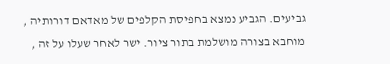גביעים. הגביע נמצא בחפיסת הקלפים של מאדאם דורותיה , מוחבא בצורה מושלמת בתור ציור. ישר לאחר שעלו על זה ,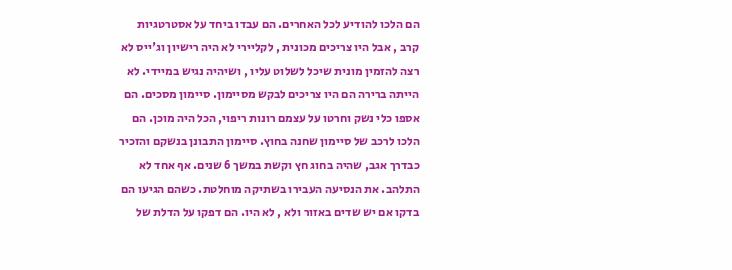הם הלכו להודיע לכל האחרים. הם עבדו ביחד על אסטרטגיות קרב , אבל היו צריכים מכונית , לקליירי לא היה רישיון וג'ייס לא רצה להזמין מונית שיכל לשלוט עליו , ושיהיה נגיש במיידי. לא הייתה ברירה הם היו צריכים לבקש מסיימון. סיימון מסכים. הם אספו כלי נשק וחרטו על עצמם רונות ריפוי, הכל היה מוכן. הם הלכו לרכב של סיימון שחנה בחוץ. סיימון התבונן בנשקם והזכיר כבדרך אגב, שהיה בחוג חץ וקשת במשך 6 שנים. אף אחד לא התלהב. את הנסיעה העבירו בשתיקה מוחלטת. כשהם הגיעו הם בדקו אם יש שדים באזור ולא , לא היו. הם דפקו על הדלת של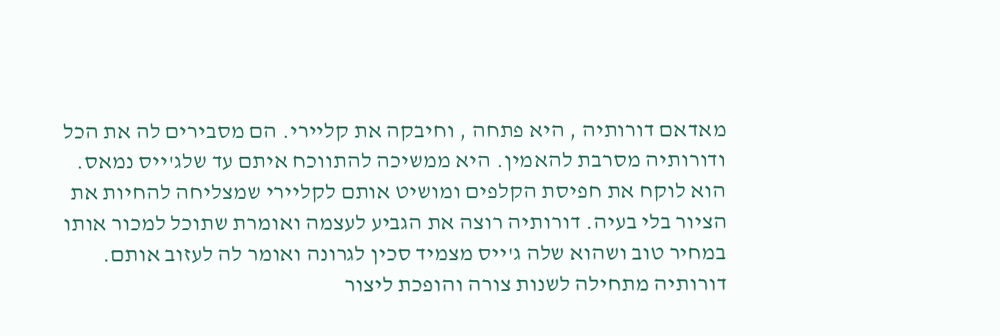מאדאם דורותיה , היא פתחה , וחיבקה את קליירי. הם מסבירים לה את הכל ודורותיה מסרבת להאמין. היא ממשיכה להתווכח איתם עד שלג'ייס נמאס. הוא לוקח את חפיסת הקלפים ומושיט אותם לקליירי שמצליחה להחיות את הציור בלי בעיה. דורותיה רוצה את הגביע לעצמה ואומרת שתוכל למכור אותו במחיר טוב ושהוא שלה ג'ייס מצמיד סכין לגרונה ואומר לה לעזוב אותם. דורותיה מתחילה לשנות צורה והופכת ליצור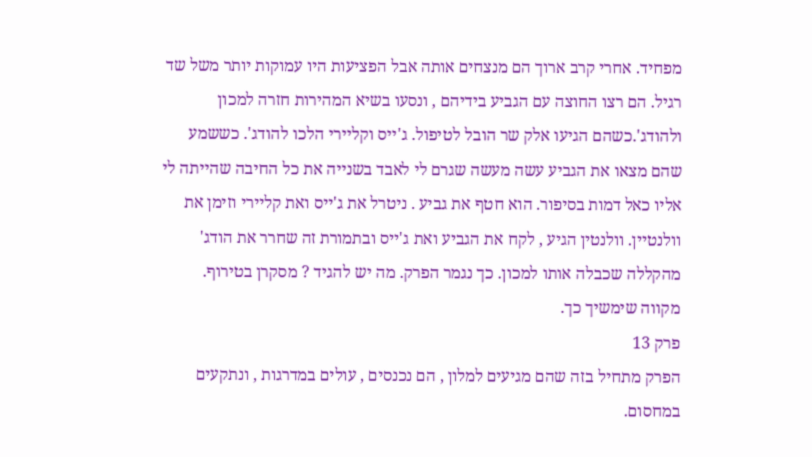מפחיד. אחרי קרב ארוך הם מנצחים אותה אבל הפציעות היו עמוקות יותר משל שד רגיל. הם רצו החוצה עם הגביע בידיהם , ונסעו בשיא המהירות חזרה למכון ולהודג'.כשהם הגיעו אלק שר הובל לטיפול. ג'ייס וקליירי הלכו להודג'. כששמע שהם מצאו את הגביע עשה מעשה שגרם לי לאבד בשנייה את כל החיבה שהייתה לי אליו כאל דמות בסיפור. הוא חטף את גביע . ניטרל את ג'ייס ואת קליירי וזימן את וולנטיין. וולנטין הגיע , לקח את הגביע ואת ג'ייס ובתמורת זה שחרר את הודג' מהקללה שכבלה אותו למכון. כך נגמר הפרק. מה יש להגיד ? מסקרן בטירוף. מקווה שימשיך כך.
פרק 13
הפרק מתחיל בזה שהם מגיעים למלון , הם נכנסים , עולים במדרגות , ונתקעים במחסום.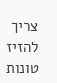צריך להזיז טונות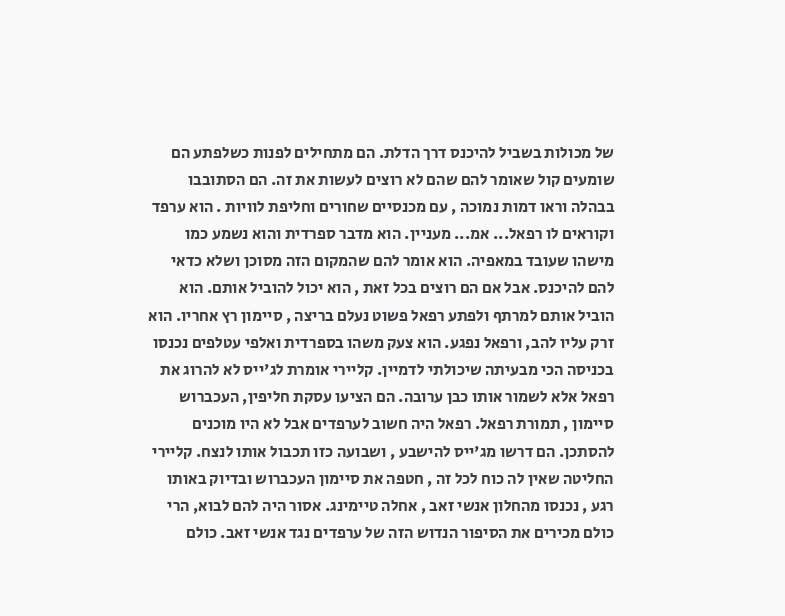של מכולות בשביל להיכנס דרך הדלת. הם מתחילים לפנות כשלפתע הם שומעים קול שאומר להם שהם לא רוצים לעשות את זה. הם הסתובבו בבהלה וראו דמות נמוכה , עם מכנסיים שחורים וחליפת לוויות . הוא ערפד וקוראים לו רפאל... אמ... מעניין. הוא מדבר ספרדית והוא נשמע כמו מישהו שעובד במאפיה. הוא אומר להם שהמקום הזה מסוכן ושלא כדאי להם להיכנס. אבל אם הם רוצים בכל זאת , הוא יכול להוביל אותם. הוא הוביל אותם למרתף ולפתע רפאל פשוט נעלם בריצה , סיימון רץ אחריו. הוא זרק עליו להב, ורפאל נפגע. הוא צעק משהו בספרדית ואלפי עטלפים נכנסו בכניסה הכי מבעיתה שיכולתי לדמיין. קליירי אומרת לג'ייס לא להרוג את רפאל אלא לשמור אותו כבן ערובה. הם הציעו עסקת חליפין, העכברוש סיימון , תמורת רפאל. רפאל היה חשוב לערפדים אבל לא היו מוכנים להסתכן. הם דרשו מג'ייס להישבע , ושבועה כזו תכבול אותו לנצח. קליירי החליטה שאין לה כוח לכל זה , חטפה את סיימון העכברוש ובדיוק באותו רגע , נכנסו מהחלון אנשי זאב , אחלה טיימינג. אסור היה להם לבוא, הרי כולם מכירים את הסיפור הנדוש הזה של ערפדים נגד אנשי זאב. כולם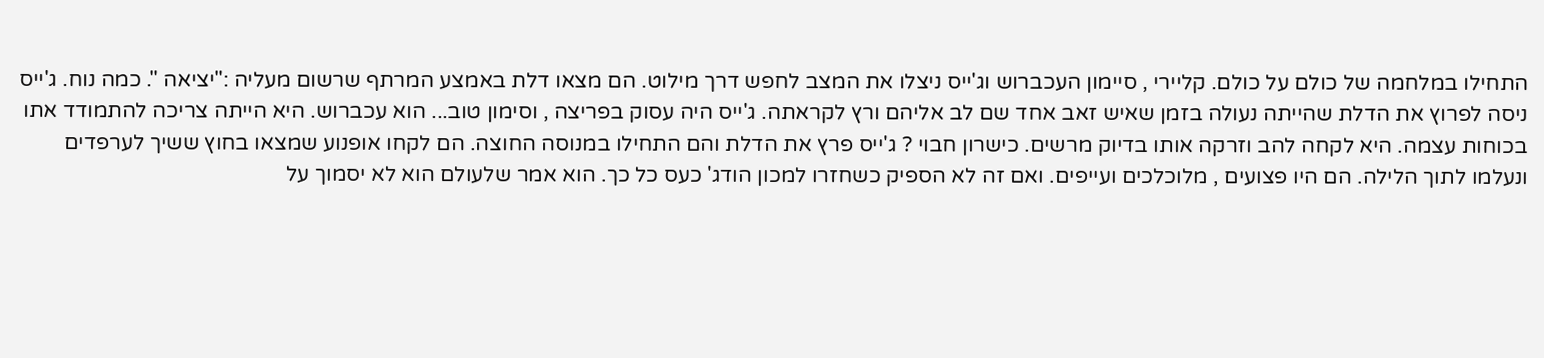התחילו במלחמה של כולם על כולם. קליירי , סיימון העכברוש וג'ייס ניצלו את המצב לחפש דרך מילוט. הם מצאו דלת באמצע המרתף שרשום מעליה :"יציאה ". כמה נוח. ג'ייס ניסה לפרוץ את הדלת שהייתה נעולה בזמן שאיש זאב אחד שם לב אליהם ורץ לקראתה. ג'ייס היה עסוק בפריצה , וסימון טוב... הוא עכברוש. היא הייתה צריכה להתמודד אתו בכוחות עצמה. היא לקחה להב וזרקה אותו בדיוק מרשים. כישרון חבוי ? ג'ייס פרץ את הדלת והם התחילו במנוסה החוצה. הם לקחו אופנוע שמצאו בחוץ ששיך לערפדים ונעלמו לתוך הלילה. הם היו פצועים , מלוכלכים ועייפים. ואם זה לא הספיק כשחזרו למכון הודג' כעס כל כך. הוא אמר שלעולם הוא לא יסמוך על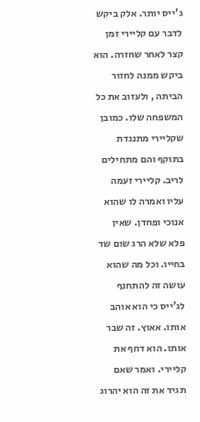ג'ייס יותר. אלק ביקש לדבר עם קליירי זמן קצר לאחר שחזרה. הוא ביקש ממנה לחזור הביתה , ולעזוב את כל המשפחה שלו. כמובן שקליירי מתנגדת בתוקף והם מתחילים לריב. קליירי זעמה עליו ואמרה לו שהוא אנוכי ופחדן. שאין פלא שלא הרג שום שד בחייו. וכל מה שהוא עושה זה להתחנף לג'ייס כי הוא אוהב אותו. אאוץ. זה שבר אותו. הוא דחף את קליירי. ואמר שאם תגיד את זה הוא יהרוג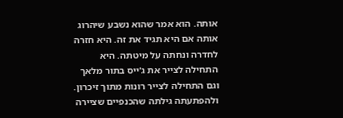אותה. הוא אמר שהוא נשבע שיהרוג אותה אם היא תגיד את זה. היא חזרה לחדרה ונחתה על מיטתה. היא התחילה לצייר את ג'ייס בתור מלאך וגם התחילה לצייר רונות מתוך זיכרון. ולהפתעתה גילתה שהכנפיים שציירה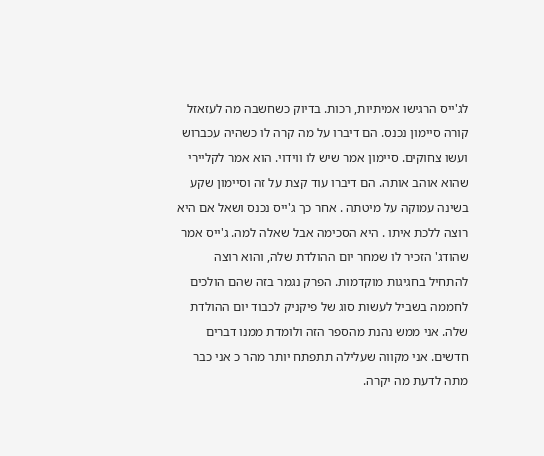לג'ייס הרגישו אמיתיות, רכות. בדיוק כשחשבה מה לעזאזל קורה סיימון נכנס. הם דיברו על מה קרה לו כשהיה עכברוש ועשו צחוקים. סיימון אמר שיש לו ווידוי. הוא אמר לקליירי שהוא אוהב אותה. הם דיברו עוד קצת על זה וסיימון שקע בשינה עמוקה על מיטתה . אחר כך ג'ייס נכנס ושאל אם היא רוצה ללכת איתו . היא הסכימה אבל שאלה למה. ג'ייס אמר שהודג' הזכיר לו שמחר יום ההולדת שלה, והוא רוצה להתחיל בחגיגות מוקדמות. הפרק נגמר בזה שהם הולכים לחממה בשביל לעשות סוג של פיקניק לכבוד יום ההולדת שלה. אני ממש נהנת מהספר הזה ולומדת ממנו דברים חדשים. אני מקווה שעלילה תתפתח יותר מהר כ אני כבר מתה לדעת מה יקרה.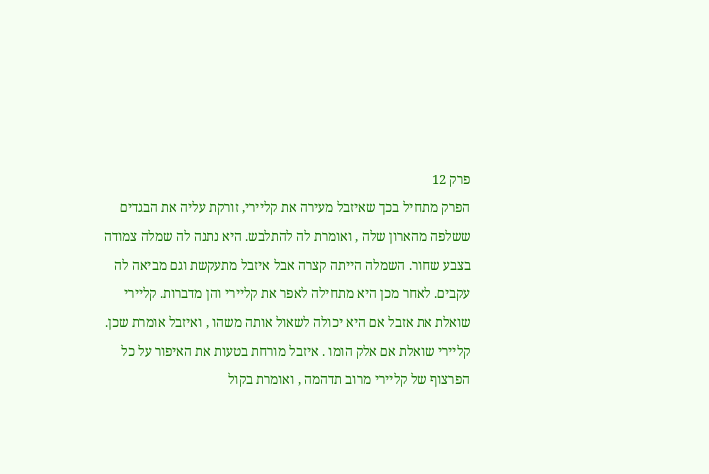פרק 12
הפרק מתחיל בכך שאיזבל מעירה את קליירי, זורקת עליה את הבגדים ששלפה מהארון שלה , ואומרת לה להתלבש. היא נתנה לה שמלה צמודה בצבע שחור. השמלה הייתה קצרה אבל איזבל מתעקשת וגם מביאה לה עקבים. לאחר מכן היא מתחילה לאפר את קליירי והן מדברות. קליירי שואלת את אזבל אם היא יכולה לשאול אותה משהו , ואיזבל אומרת שכן. קליירי שואלת אם אלק הומו . איזבל מורחת בטעות את האיפור על כל הפרצוף של קליירי מרוב תדהמה , ואומרת בקול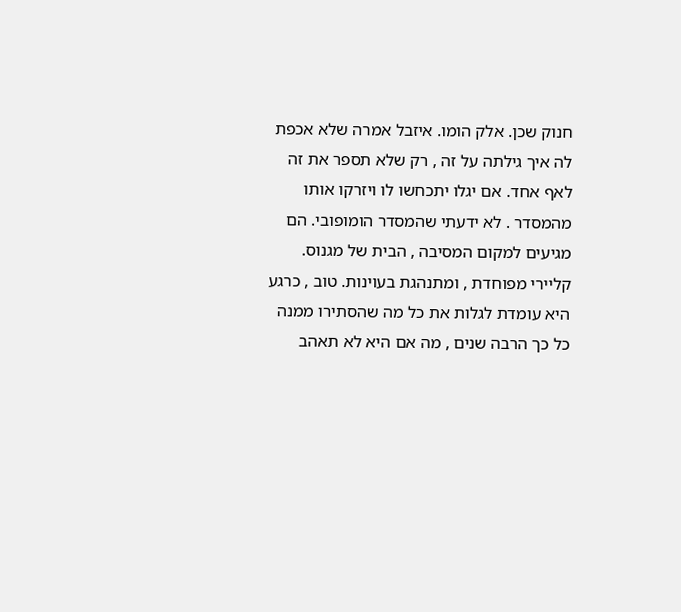חנוק שכן. אלק הומו. איזבל אמרה שלא אכפת לה איך גילתה על זה , רק שלא תספר את זה לאף אחד. אם יגלו יתכחשו לו ויזרקו אותו מהמסדר . לא ידעתי שהמסדר הומופובי. הם מגיעים למקום המסיבה , הבית של מגנוס. קליירי מפוחדת , ומתנהגת בעוינות. טוב , כרגע היא עומדת לגלות את כל מה שהסתירו ממנה כל כך הרבה שנים , מה אם היא לא תאהב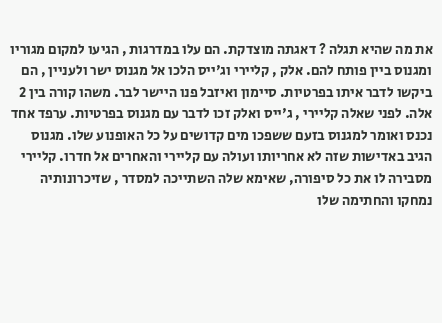את מה שהיא תגלה ? דאגתה מוצדקת. הם עלו במדרגות , הגיעו למקום מגוריו ומגנוס ביין פותח להם. אלק , קליירי וג'ייס הלכו אל מגנוס ישר ולעניין , הם ביקשו לדבר איתו בפרטיות. סיימון ואיזבל פנו היישר לבר. משהו קורה בין 2 אלה. לפני שאלה קליירי , ג'ייס ואלק זכו לדבר עם מגנוס בפרטיות. ערפד אחד נכנס ואומר למגנוס בזעם ששפכו מים קדושים על כל האופנוע שלו. מגנוס הגיב באדישות שזה לא אחריותו ועולה עם קליירי והאחרים אל חדרו. קליירי מסבירה לו את כל סיפורה, שאימא שלה השתייכה למסדר , שזיכרונותיה נמחקו והחתימה שלו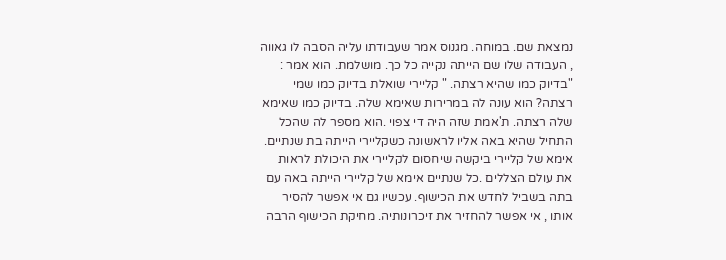נמצאת שם. במוחה. מגנוס אמר שעבודתו עליה הסבה לו גאווה , העבודה שלו שם הייתה נקייה כל כך. מושלמת. הוא אמר : "בדיוק כמו שהיא רצתה. " קליירי שואלת בדיוק כמו שמי רצתה? הוא עונה לה במרירות שאימא שלה. בדיוק כמו שאימא שלה רצתה. ת'אמת שזה היה די צפוי .הוא מספר לה שהכל התחיל שהיא באה אליו לראשונה כשקליירי הייתה בת שנתיים. אימא של קליירי ביקשה שיחסום לקליירי את היכולת לראות את עולם הצללים .כל שנתיים אימא של קליירי הייתה באה עם בתה בשביל לחדש את הכישוף. עכשיו גם אי אפשר להסיר אותו , אי אפשר להחזיר את זיכרונותיה. מחיקת הכישוף הרבה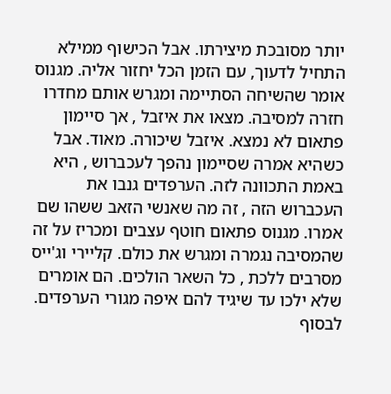יותר מסובכת מיצירתו. אבל הכישוף ממילא התחיל לדעוך, עם הזמן הכל יחזור אליה. מגנוס אומר שהשיחה הסתיימה ומגרש אותם מחדרו חזרה למסיבה. מצאו את איזבל , אך סיימון פתאום לא נמצא. איזבל שיכורה. מאוד. אבל כשהיא אמרה שסיימון נהפך לעכברוש , היא באמת התכוונה לזה. הערפדים גנבו את העכברוש הזה , זה מה שאנשי הזאב ששהו שם אמרו. מגנוס פתאום חוטף עצבים ומכריז על זה שהמסיבה נגמרה ומגרש את כולם. קליירי וג'ייס מסרבים ללכת , כל השאר הולכים. הם אומרים שלא ילכו עד שיגיד להם איפה מגורי הערפדים. לבסוף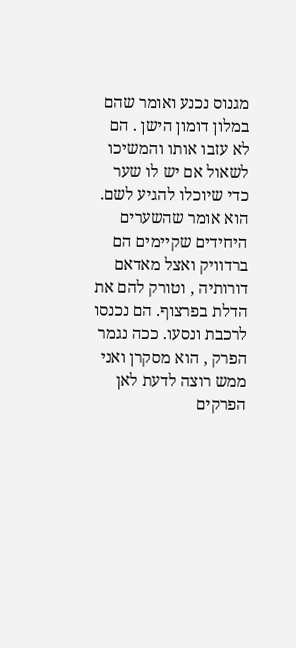מגנוס נכנע ואומר שהם במלון דומון הישן . הם לא עזבו אותו והמשיכו לשאול אם יש לו שער כדי שיוכלו להגיע לשם. הוא אומר שהשערים היחידים שקיימים הם ברדוויק ואצל מאדאם דורותיה , וטורק להם את הדלת בפרצוף. הם נכנסו לרכבת ונסעו. ככה נגמר הפרק , הוא מסקרן ואני ממש רוצה לדעת לאן הפרקים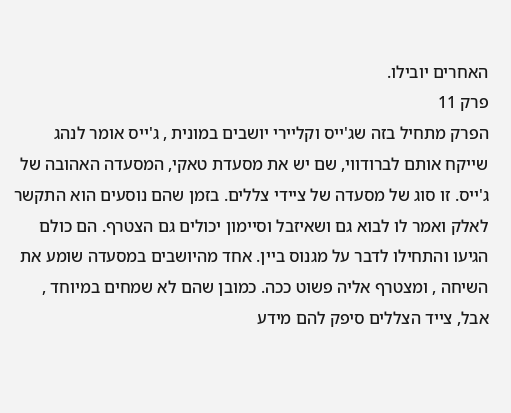האחרים יובילו.
פרק 11
הפרק מתחיל בזה שג'ייס וקליירי יושבים במונית , ג'ייס אומר לנהג שייקח אותם לברודווי, שם יש את מסעדת טאקי, המסעדה האהובה של ג'ייס. זו סוג של מסעדה של ציידי צללים. בזמן שהם נוסעים הוא התקשר לאלק ואמר לו לבוא גם ושאיזבל וסיימון יכולים גם הצטרף. הם כולם הגיעו והתחילו לדבר על מגנוס ביין. אחד מהיושבים במסעדה שומע את השיחה , ומצטרף אליה פשוט ככה. כמובן שהם לא שמחים במיוחד , אבל, צייד הצללים סיפק להם מידע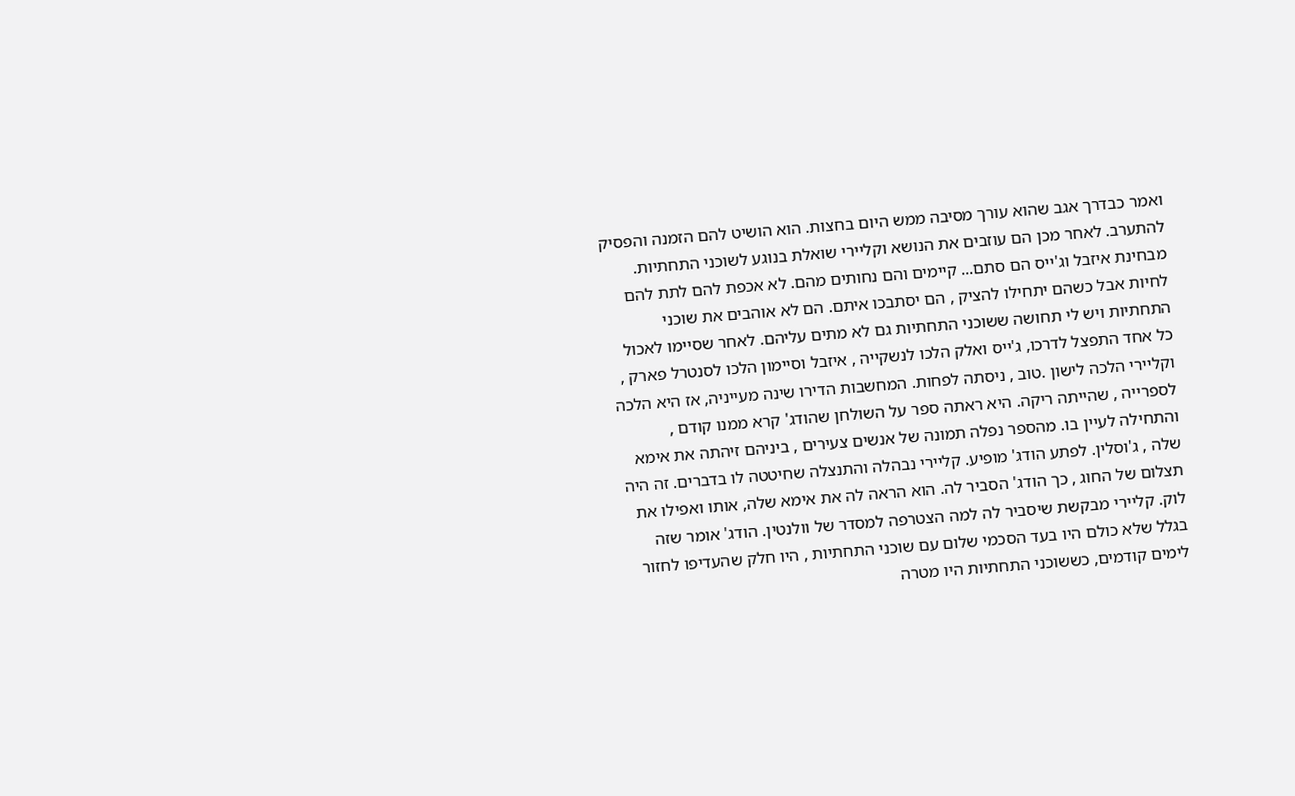ואמר כבדרך אגב שהוא עורך מסיבה ממש היום בחצות. הוא הושיט להם הזמנה והפסיק להתערב. לאחר מכן הם עוזבים את הנושא וקליירי שואלת בנוגע לשוכני התחתיות. מבחינת איזבל וג'ייס הם סתם... קיימים והם נחותים מהם. לא אכפת להם לתת להם לחיות אבל כשהם יתחילו להציק , הם יסתבכו איתם. הם לא אוהבים את שוכני התחתיות ויש לי תחושה ששוכני התחתיות גם לא מתים עליהם. לאחר שסיימו לאכול כל אחד התפצל לדרכו, ג'ייס ואלק הלכו לנשקייה , איזבל וסיימון הלכו לסנטרל פארק , וקליירי הלכה לישון .טוב , ניסתה לפחות. המחשבות הדירו שינה מעייניה, אז היא הלכה לספרייה , שהייתה ריקה. היא ראתה ספר על השולחן שהודג' קרא ממנו קודם , והתחילה לעיין בו. מהספר נפלה תמונה של אנשים צעירים , ביניהם זיהתה את אימא שלה , ג'וסלין. לפתע הודג' מופיע. קליירי נבהלה והתנצלה שחיטטה לו בדברים. זה היה תצלום של החוג , כך הודג' הסביר לה. הוא הראה לה את אימא שלה, אותו ואפילו את לוק. קליירי מבקשת שיסביר לה למה הצטרפה למסדר של וולנטין. הודג' אומר שזה בגלל שלא כולם היו בעד הסכמי שלום עם שוכני התחתיות , היו חלק שהעדיפו לחזור לימים קודמים, כששוכני התחתיות היו מטרה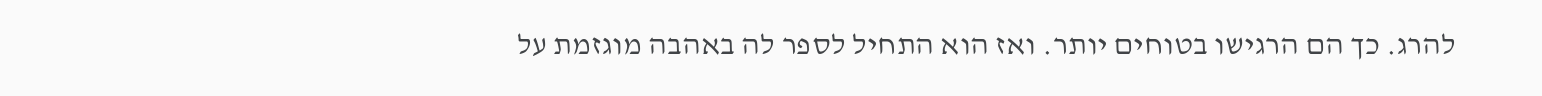להרג. כך הם הרגישו בטוחים יותר. ואז הוא התחיל לספר לה באהבה מוגזמת על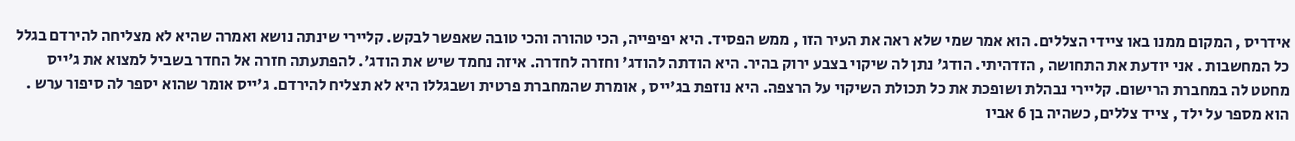אידריס , המקום ממנו באו ציידי הצללים. הוא אמר שמי שלא ראה את העיר הזו , ממש הפסיד. היא יפיפייה, הכי טהורה והכי טובה שאפשר לבקש. קליירי שינתה נושא ואמרה שהיא לא מצליחה להירדם בגלל כל המחשבות . אני יודעת את התחושה , הזדהיתי. הודג' נתן לה שיקוי בצבע ירוק בהיר. היא הודתה להודג' וחזרה לחדרה. איזה נחמד שיש את הודג'. להפתעתה חזרה אל החדר בשביל למצוא את ג'ייס מחטט לה במחברת הרישום. קליירי נבהלת ושופכת את כל תכולת השיקוי על הרצפה. היא נוזפת בג'ייס , אומרת שהמחברת פרטית ושבגללו היא לא תצליח להירדם. ג'ייס אומר שהוא יספר לה סיפור ערש . הוא מספר על ילד , צייד צללים, כשהיה בן 6 אביו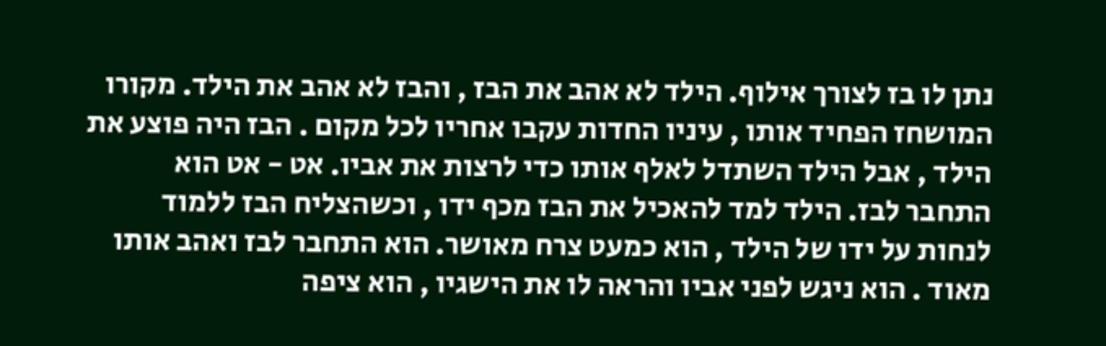נתן לו בז לצורך אילוף. הילד לא אהב את הבז , והבז לא אהב את הילד. מקורו המושחז הפחיד אותו , עיניו החדות עקבו אחריו לכל מקום . הבז היה פוצע את הילד , אבל הילד השתדל לאלף אותו כדי לרצות את אביו. אט - אט הוא התחבר לבז. הילד למד להאכיל את הבז מכף ידו , וכשהצליח הבז ללמוד לנחות על ידו של הילד , הוא כמעט צרח מאושר. הוא התחבר לבז ואהב אותו מאוד . הוא ניגש לפני אביו והראה לו את הישגיו , הוא ציפה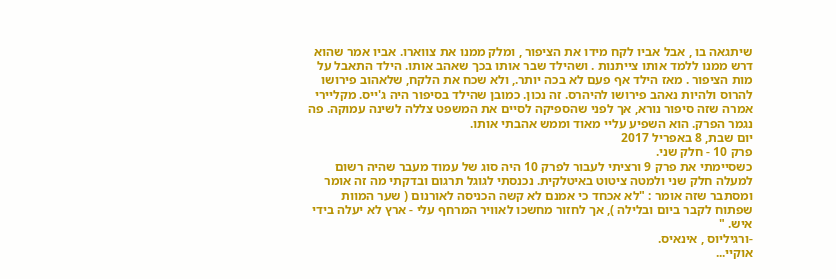שיתגאה בו , אבל אביו לקח מידו את הציפור , ומלק ממנו את צווארו. אביו אמר שהוא דרש ממנו ללמד אותו צייתנות . ושהילד שבר אותו בכך שאהב אותו. הילד התאבל על מות הציפור . מאז הילד אף פעם לא בכה יותר., ולא שכח את הלקח, שלאהוב פירושו להרוס ולהיות נאהב פירושו להיהרס. זה נכון. כמובן שהילד בסיפור היה ג'ייס. מקליירי אמרה שזה סיפור נורא, אך לפני שהספיקה לסיים את המשפט צללה לשינה עמוקה. פה נגמר הפרק. הוא השפיע עליי מאוד וממש אהבתי אותו.
יום שבת, 8 באפריל 2017
פרק 10 - חלק שני.
כשסיימתי את פרק 9 ורציתי לעבור לפרק 10 היה סוג של עמוד מעבר שהיה רשום למעלה חלק שני ולמטה ציטוט באיטלקית. נכנסתי לגוגל תרגום ובדקתי מה זה אומר ומסתבר שזה אומר : "לא אכחד כי אמנם לא קשה הכניסה לאורנום ( שער המוות שפתוח לקבר ביום ובלילה ), אך לחזור מחשכו לאוויר המרחף עלי - ארץ לא יעלה בידי איש. "
-ורגיליוס , אינאיס.
אוקיי...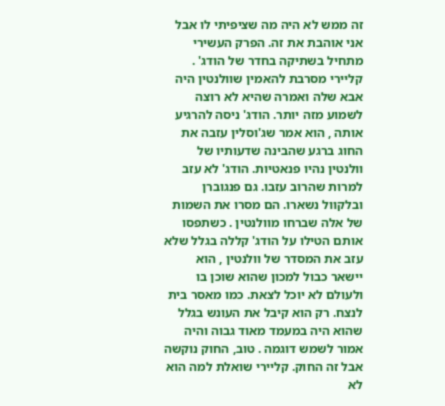זה ממש לא היה מה שציפיתי לו אבל אני אוהבת את זה. הפרק העשירי מתחיל בשתיקה בחדר של הודג' . קליירי מסרבת להאמין שוולנטין היה אבא שלה ואמרה שהיא לא רוצה לשמוע מזה יותר. הודג' ניסה להרגיע אותה , הוא אמר שג'וסלין עזבה את החוג ברגע שהבינה שדעותיו של וולנטין נהיו פנאטיות. הודג' לא עזב למרות שהרוב עזבו. גם פנגוברן ובלקוול נשארו. הם מסרו את השמות של אלה שברחו מוולנטין . כשתפסו אותם הטילו על הודג' קללה בגלל שלא עזב את המסדר של וולנטין , הוא יישאר כבול למכון שהוא שוכן בו ולעולם לא יוכל לצאת. כמו מאסר בית לנצח. רק הוא קיבל את העונש בגלל שהוא היה במעמד מאוד גבוה והיה אמור לשמש דוגמה . טוב, החוק נוקשה אבל זה החוק. קליירי שואלת למה הוא לא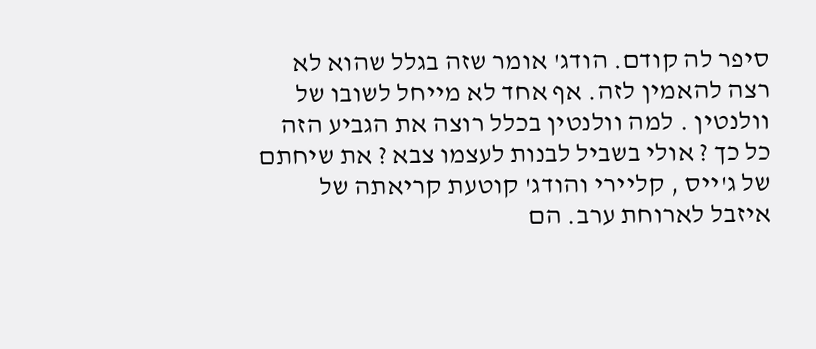סיפר לה קודם. הודג' אומר שזה בגלל שהוא לא רצה להאמין לזה. אף אחד לא מייחל לשובו של וולנטין . למה וולנטין בכלל רוצה את הגביע הזה כל כך ? אולי בשביל לבנות לעצמו צבא ? את שיחתם של ג'ייס , קליירי והודג' קוטעת קריאתה של איזבל לארוחת ערב. הם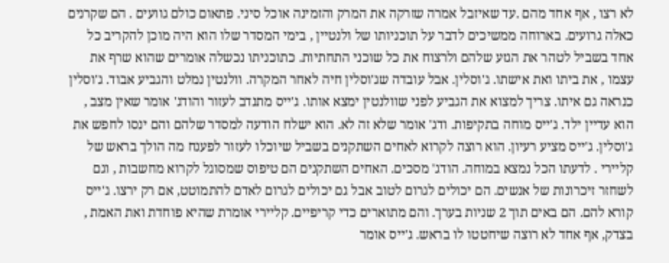לא רצו , אף אחד מהם .עד שאיזבל אמרה שזרקה את המרק והזמינה אוכל סיני. פתאום כולם גוועים . הם שקרנים כאלה גרועים. בארוחה ממשיכים לדבר על תוכניותו של ולנטיין , בימי המסדר שלו הוא היה מוכן להקריב כל אחד בשביל לטהר את הגזע שלהם ולרצוח את כל שוכני התחתיות. כתוכניתו נכשלה אומרים שהוא שרף את עצמו , את ביתו ואת אישתו. ג'וסלין. אבל עובדה שג'וסלין חיה לאחר המקרה. וולנטין נמלט והגביע אבוד. ג'וסלין כנראה גם איתו. צריך למצוא את הגביע לפני שוולנטין ימצא אותו. ג'ייס מתנדב לעזור והודג' אומר שאין מצב , הוא עדיין ילד. ג'ייס מוחה בתקיפות. ודג' אומר שלא זה לא. הוא ישלח הודעה למסדר שלהם והם ינסו לחפש את ג'וסלין. ג'ייס מציע רעיון. הוא רוצה לקרוא לאחים השתקנים בשביל שיוכלו לעזור לפענח מה הולך בראש של קליירי . לדעתו הכל נמצא במוחה. הודג' מסכים. האחים השתקנים הם טיפוס שמסוגל לקרוא מחשבות , וגם לשחזר זיכרונות של אנשים. הם יכולים לגרום לטוב אבל גם יכולים לגרום לאדם להתמוטט, אם רק ירצו. ג'ייס קורא להם. הם באים תוך 2 שניות בערך. והם מתוארים כדי קריפיים. קליירי אומרת שהיא פוחדת ואת האמת , בצדק, אף אחד לא רוצה שיחטטו לו בראש. ג'ייס אומר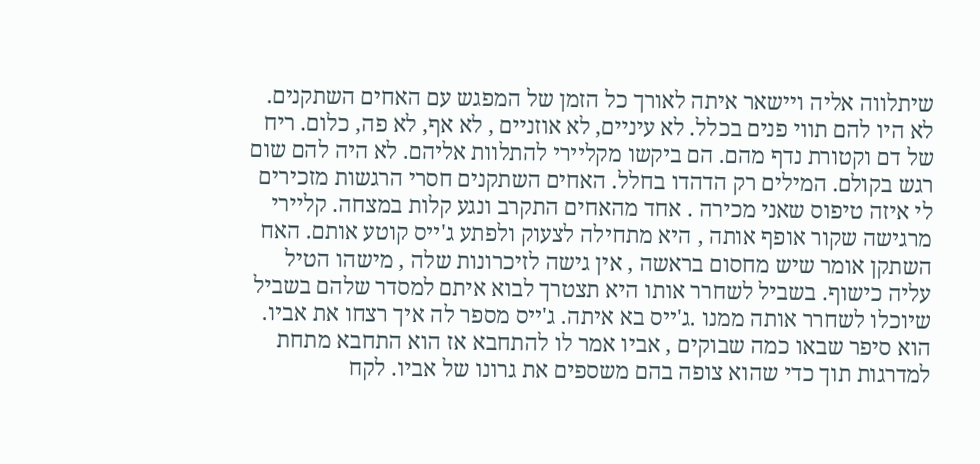שיתלווה אליה ויישאר איתה לאורך כל הזמן של המפגש עם האחים השתקנים. לא היו להם תווי פנים בכלל. לא עיניים, לא אוזניים , לא אף, לא פה, כלום. ריח של דם וקטורת נדף מהם. הם ביקשו מקליירי להתלוות אליהם. לא היה להם שום רגש בקולם. המילים רק הדהדו בחלל. האחים השתקנים חסרי הרגשות מזכירים לי איזה טיפוס שאני מכירה . אחד מהאחים התקרב ונגע קלות במצחה. קליירי מרגישה שקור אופף אותה , היא מתחילה לצעוק ולפתע ג'ייס קוטע אותם. האח השתקן אומר שיש מחסום בראשה , אין גישה לזיכרונות שלה , מישהו הטיל עליה כישוף. בשביל לשחרר אותו היא תצטרך לבוא איתם למסדר שלהם בשביל שיוכלו לשחרר אותה ממנו .ג'ייס בא איתה. ג'ייס מספר לה איך רצחו את אביו. הוא סיפר שבאו כמה שבוקים , אביו אמר לו להתחבא אז הוא התחבא מתחת למדרגות תוך כדי שהוא צופה בהם משספים את גרונו של אביו. לקח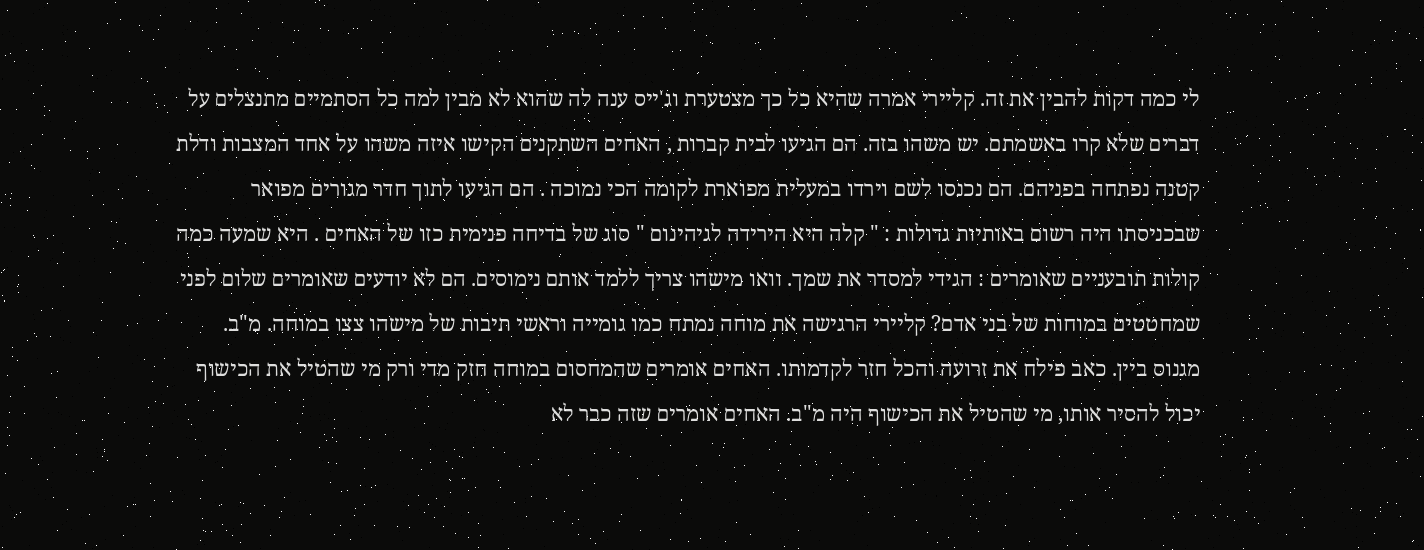לי כמה דקות להבין את זה. קליירי אמרה שהיא כל כך מצטערת וג'ייס ענה לה שהוא לא מבין למה כל הסתמיים מתנצלים על דברים שלא קרו באשמתם. יש משהו בזה. הם הגיעו לבית קברות , האחים השתקנים הקישו איזה משהו על אחד המצבות ודלת קטנה נפתחה בפניהם. הם נכנסו לשם וירדו במעלית מפוארת לקומה הכי נמוכה . הם הגיעו לתוך חדר מגורים מפואר שבכניסתו היה רשום באותיות גדולות : " קלה היא הירידה לגיהינום " סוג של בדיחה פנימית כזו של האחים . היא שמעה כמה קולות תובעניים שאומרים : הגידי למסדר את שמך. וואו מישהו צריך ללמד אותם נימוסים. הם לא יודעים שאומרים שלום לפני שמחטטים במוחות של בני אדם? קליירי הרגישה את מוחה נמתח כמו גומייה וראשי תיבות של מישהו צצו במוחה. מ"ב. מגנוס ביין. כאב פילח את זרועה והכל חזר לקדמותו. האחים אומרים שהמחסום במוחה חזק מדי ורק מי שהטיל את הכישוף יכול להסיר אותו, מי שהטיל את הכישוף היה מ"ב. האחים אומרים שזה כבר לא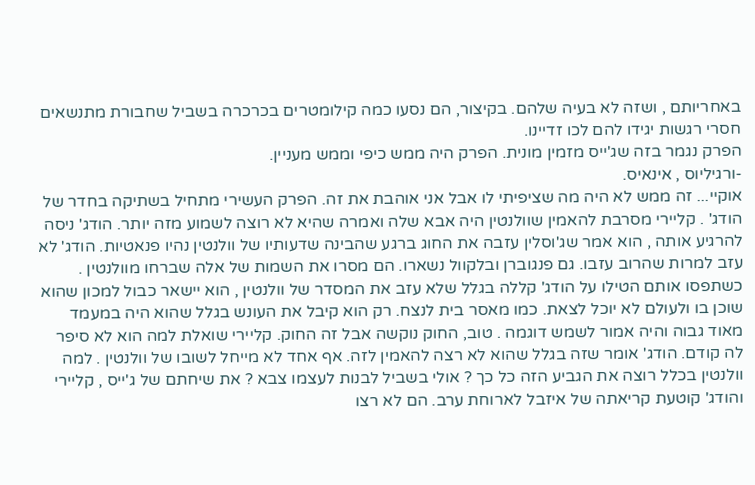באחריותם , ושזה לא בעיה שלהם. בקיצור, הם נסעו כמה קילומטרים בכרכרה בשביל שחבורת מתנשאים חסרי רגשות יגידו להם לכו זדיינו.
הפרק נגמר בזה שג'ייס מזמין מונית. הפרק היה ממש כיפי וממש מעניין.
-ורגיליוס , אינאיס.
אוקיי... זה ממש לא היה מה שציפיתי לו אבל אני אוהבת את זה. הפרק העשירי מתחיל בשתיקה בחדר של הודג' . קליירי מסרבת להאמין שוולנטין היה אבא שלה ואמרה שהיא לא רוצה לשמוע מזה יותר. הודג' ניסה להרגיע אותה , הוא אמר שג'וסלין עזבה את החוג ברגע שהבינה שדעותיו של וולנטין נהיו פנאטיות. הודג' לא עזב למרות שהרוב עזבו. גם פנגוברן ובלקוול נשארו. הם מסרו את השמות של אלה שברחו מוולנטין . כשתפסו אותם הטילו על הודג' קללה בגלל שלא עזב את המסדר של וולנטין , הוא יישאר כבול למכון שהוא שוכן בו ולעולם לא יוכל לצאת. כמו מאסר בית לנצח. רק הוא קיבל את העונש בגלל שהוא היה במעמד מאוד גבוה והיה אמור לשמש דוגמה . טוב, החוק נוקשה אבל זה החוק. קליירי שואלת למה הוא לא סיפר לה קודם. הודג' אומר שזה בגלל שהוא לא רצה להאמין לזה. אף אחד לא מייחל לשובו של וולנטין . למה וולנטין בכלל רוצה את הגביע הזה כל כך ? אולי בשביל לבנות לעצמו צבא ? את שיחתם של ג'ייס , קליירי והודג' קוטעת קריאתה של איזבל לארוחת ערב. הם לא רצו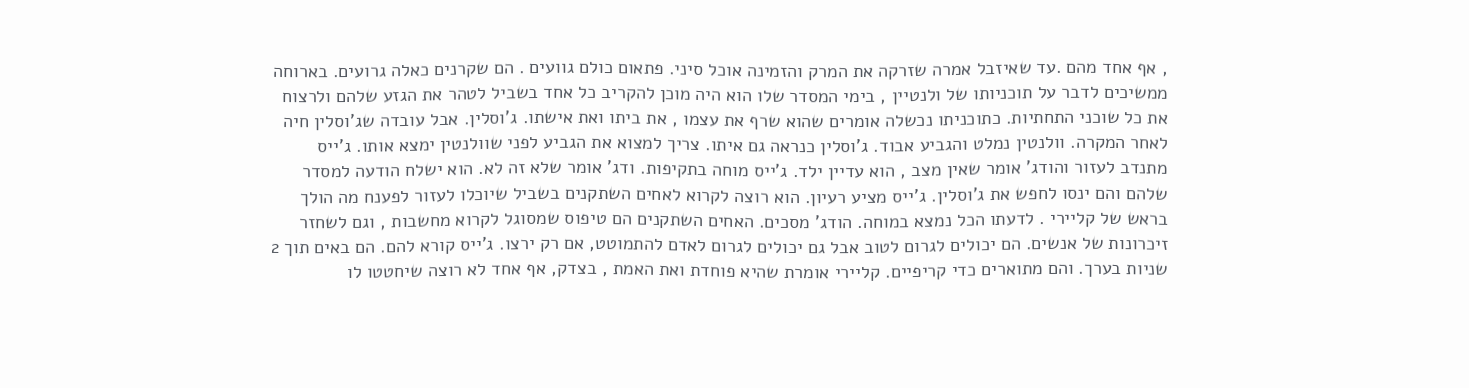, אף אחד מהם .עד שאיזבל אמרה שזרקה את המרק והזמינה אוכל סיני. פתאום כולם גוועים . הם שקרנים כאלה גרועים. בארוחה ממשיכים לדבר על תוכניותו של ולנטיין , בימי המסדר שלו הוא היה מוכן להקריב כל אחד בשביל לטהר את הגזע שלהם ולרצוח את כל שוכני התחתיות. כתוכניתו נכשלה אומרים שהוא שרף את עצמו , את ביתו ואת אישתו. ג'וסלין. אבל עובדה שג'וסלין חיה לאחר המקרה. וולנטין נמלט והגביע אבוד. ג'וסלין כנראה גם איתו. צריך למצוא את הגביע לפני שוולנטין ימצא אותו. ג'ייס מתנדב לעזור והודג' אומר שאין מצב , הוא עדיין ילד. ג'ייס מוחה בתקיפות. ודג' אומר שלא זה לא. הוא ישלח הודעה למסדר שלהם והם ינסו לחפש את ג'וסלין. ג'ייס מציע רעיון. הוא רוצה לקרוא לאחים השתקנים בשביל שיוכלו לעזור לפענח מה הולך בראש של קליירי . לדעתו הכל נמצא במוחה. הודג' מסכים. האחים השתקנים הם טיפוס שמסוגל לקרוא מחשבות , וגם לשחזר זיכרונות של אנשים. הם יכולים לגרום לטוב אבל גם יכולים לגרום לאדם להתמוטט, אם רק ירצו. ג'ייס קורא להם. הם באים תוך 2 שניות בערך. והם מתוארים כדי קריפיים. קליירי אומרת שהיא פוחדת ואת האמת , בצדק, אף אחד לא רוצה שיחטטו לו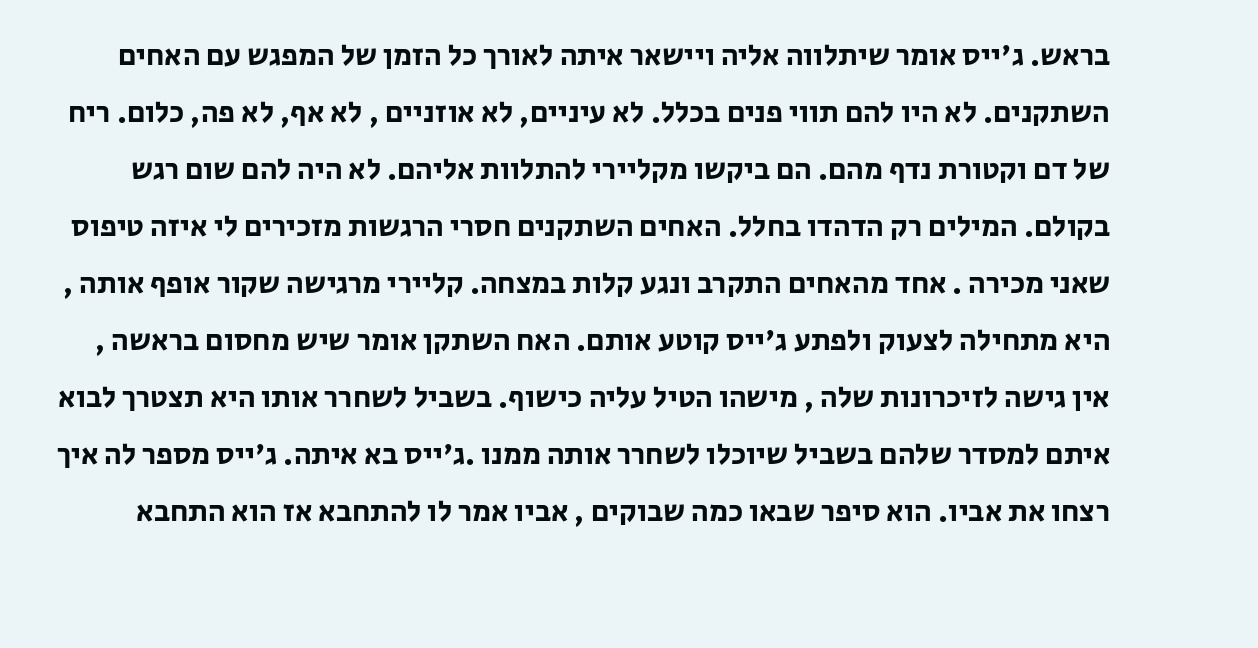בראש. ג'ייס אומר שיתלווה אליה ויישאר איתה לאורך כל הזמן של המפגש עם האחים השתקנים. לא היו להם תווי פנים בכלל. לא עיניים, לא אוזניים , לא אף, לא פה, כלום. ריח של דם וקטורת נדף מהם. הם ביקשו מקליירי להתלוות אליהם. לא היה להם שום רגש בקולם. המילים רק הדהדו בחלל. האחים השתקנים חסרי הרגשות מזכירים לי איזה טיפוס שאני מכירה . אחד מהאחים התקרב ונגע קלות במצחה. קליירי מרגישה שקור אופף אותה , היא מתחילה לצעוק ולפתע ג'ייס קוטע אותם. האח השתקן אומר שיש מחסום בראשה , אין גישה לזיכרונות שלה , מישהו הטיל עליה כישוף. בשביל לשחרר אותו היא תצטרך לבוא איתם למסדר שלהם בשביל שיוכלו לשחרר אותה ממנו .ג'ייס בא איתה. ג'ייס מספר לה איך רצחו את אביו. הוא סיפר שבאו כמה שבוקים , אביו אמר לו להתחבא אז הוא התחבא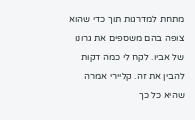מתחת למדרגות תוך כדי שהוא צופה בהם משספים את גרונו של אביו. לקח לי כמה דקות להבין את זה. קליירי אמרה שהיא כל כך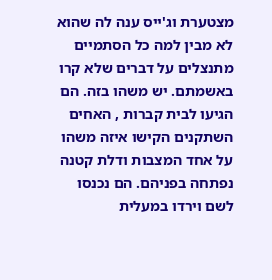מצטערת וג'ייס ענה לה שהוא לא מבין למה כל הסתמיים מתנצלים על דברים שלא קרו באשמתם. יש משהו בזה. הם הגיעו לבית קברות , האחים השתקנים הקישו איזה משהו על אחד המצבות ודלת קטנה נפתחה בפניהם. הם נכנסו לשם וירדו במעלית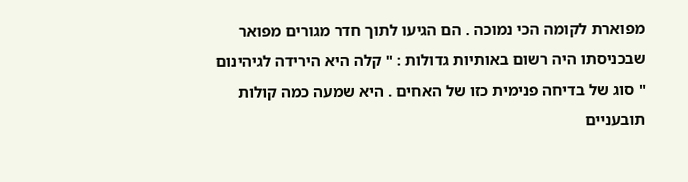מפוארת לקומה הכי נמוכה . הם הגיעו לתוך חדר מגורים מפואר שבכניסתו היה רשום באותיות גדולות : " קלה היא הירידה לגיהינום " סוג של בדיחה פנימית כזו של האחים . היא שמעה כמה קולות תובעניים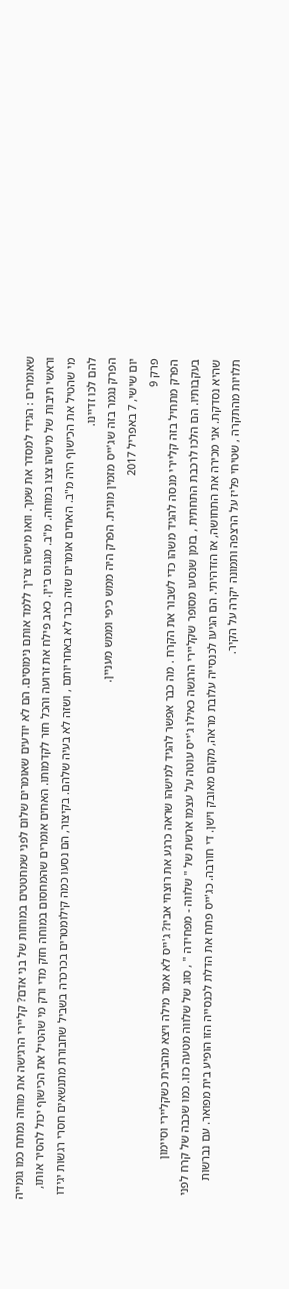שאומרים : הגידי למסדר את שמך. וואו מישהו צריך ללמד אותם נימוסים. הם לא יודעים שאומרים שלום לפני שמחטטים במוחות של בני אדם? קליירי הרגישה את מוחה נמתח כמו גומייה וראשי תיבות של מישהו צצו במוחה. מ"ב. מגנוס ביין. כאב פילח את זרועה והכל חזר לקדמותו. האחים אומרים שהמחסום במוחה חזק מדי ורק מי שהטיל את הכישוף יכול להסיר אותו, מי שהטיל את הכישוף היה מ"ב. האחים אומרים שזה כבר לא באחריותם , ושזה לא בעיה שלהם. בקיצור, הם נסעו כמה קילומטרים בכרכרה בשביל שחבורת מתנשאים חסרי רגשות יגידו להם לכו זדיינו.
הפרק נגמר בזה שג'ייס מזמין מונית. הפרק היה ממש כיפי וממש מעניין.
יום שישי, 7 באפריל 2017
פרק 9
הפרק מתחיל בזה קליירי מנסה להגיד משהו כדי לשבור את הקרח . מה כבר אפשר להגיד למישהו שראה כרגע את רוצחי אביו? ג'ייס לא אמר מילה ויצא מהבית כשקליירי וסיימון בעקבותיו. הם הלכו לרכבת התחתית , בזמן שנסעו מסופר שקליירי הרגשה כאילו ג'ייס עוטה על עצמו ארשת של " שלווה - מפחידה " , סוג של שלווה מטעה כזו. כמו שכבה של קרח לפני שהיא נסדקת. אני מכירה את התחושה, אז הזדהיתי. הם הגיעו לכנסייה עלובת מראה, מקום מאובק וישן. די חורבה. כג'ייס פתח את הדלת לכנסייה הזו הופיע בית מפואר. עם נברשות תלויות מהתקרה , שטיחי פליז על הרצפה ותמונה יקרה על הקיר.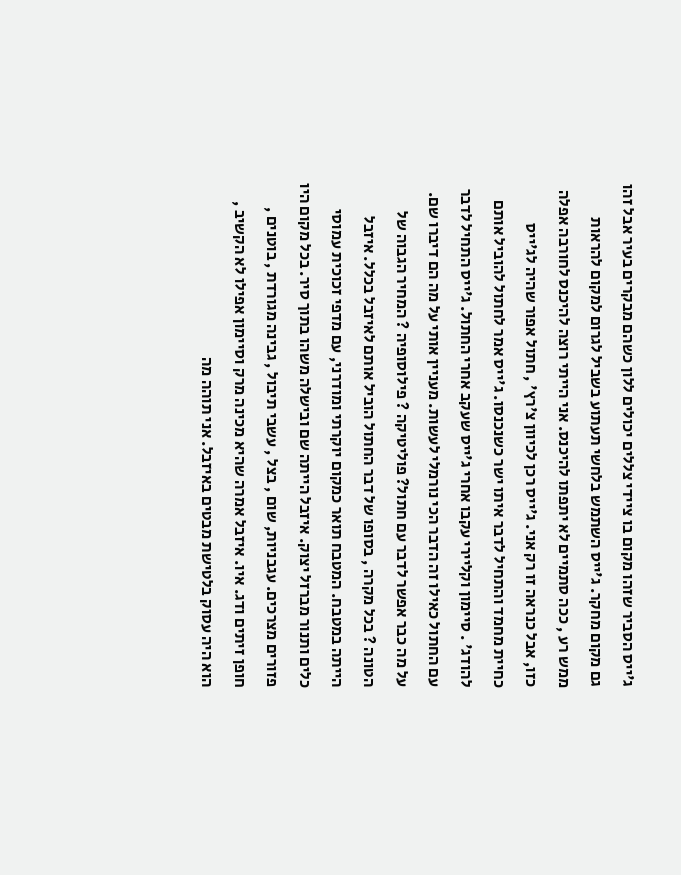ג'ייס הסביר שזהו מקום בו ציידי צללים יכולים ללון כשהם מבקרים בעיר אבל זהו גם מקום מחקר. ג'ייס השתמש בלחשי תעתוע בשביל לגרום למקום להראות ממש רע , ככה סתמיים לא יתפתו להיכנס. אני הייתי רוצה להיכנס לחורבה אפלה כזו, אבל כנראה זו רק אני. ג'ייס רכן לכיוון צ'רץ' , חתול אפור שהיה לג'ייס כחיית מחמד והתחיל לדבר איתו ישר כשנכנסו. ג'ייס אמר לחתול להוביל אותם להודג' . סיימון וקליירי עקבו אחרי ג'ייס שעקב אחרי החתול. ג'ייס התחיל לדבר עם החתול כאילו זה הדבר הכי נורמלי לעשות. מעניין אותי על מה הם דיברו שם. על מה כבר אפשר לדבר עם חתול? פוליטיקה ? פילוסופיה ? המחיר הגבוה של הטונה ? בכל מקרה , בסופו של דבר החתול הוביל אותם לאיזבל בכלל. איזבל הייתה במטבח. המטבח תואר כמקום יוקרתי ומודרני, עם מדפי זכוכית עמוסי כלים ותנור מברזל יצוק. איזבל הייתה שם ובישלה משהו בתוך סיר. בכל מקום היו פזורים מצרכים. עגבניות, שום , בצל , עשבי תיבול , גבינה מגורדת , בוטנים , חופן זיתים ודג. איו. איזבל אמרה שהיא מכינה מרק וסיימון אפילו לא הקשיב , הוא היה עסוק בלטישת מבטים באיזבל. אני תוהה מה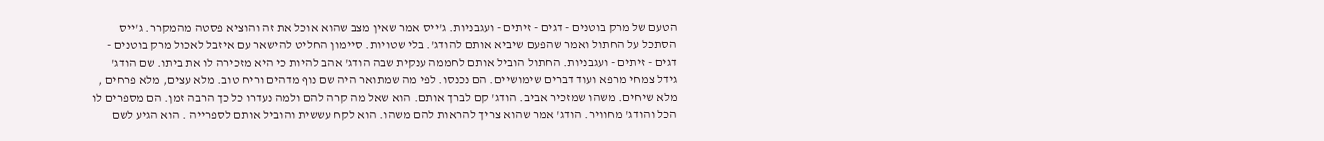הטעם של מרק בוטנים - דגים - זיתים - ועגבניות. ג'ייס אמר שאין מצב שהוא אוכל את זה והוציא פסטה מהמקרר. ג'ייס הסתכל על החתול ואמר שהפעם שיביא אותם להודג'. בלי שטויות. סיימון החליט להישאר עם איזבל לאכול מרק בוטנים - דגים - זיתים - ועגבניות. החתול הוביל אותם לחממה ענקית שבה הודג' אהב להיות כי היא מזכירה לו את ביתו. שם הודג' גידל צמחי מרפא ועוד דברים שימושיים. הם נכנסו. לפי מה שמתואר היה שם נוף מדהים וריח טוב. מלא עצים, מלא פרחים , מלא שיחים. משהו שמזכיר אביב. הודג' קם לברך אותם. הוא שאל מה קרה להם ולמה נעדרו כל כך הרבה זמן. הם מספרים לו הכל והודג' מחוויר. הודג' אמר שהוא צריך להראות להם משהו. הוא לקח עששית והוביל אותם לספרייה . הוא הגיע לשם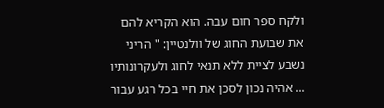ולקח ספר חום עבה. הוא הקריא להם את שבועת החוג של וולנטיין: " הריני נשבע לציית ללא תנאי לחוג ולעקרונותיו ... אהיה נכון לסכן את חיי בכל רגע עבור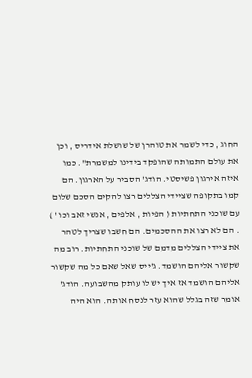החוג , כדי לשמר את טוהרן של שושלת אידריס , וכן את עולם התמותה שהופקד בידינו למשמרת". כמו איזה אירגון פשיסטי. הודג' הסביר על הארגון. הם קמו בתקופה שציידי הצללים רצו להקים הסכם שלום עם שוכני התחתיות ( הפיות , אלפים , אנשי זאב וכו ' ) . הם לא רצו את ההסכמים. הם חשבו שצריך לטהר את ציידי הצללים מדמם של שוכני התחתיות. רוב מה שקשור אליהם הושמד. ג'ייס שאל שאם כל מה שקשור אליהם הושמד אז איך יש לו עותק מהשבועה. הודג' אומר שזה בגלל שהוא עזר לנסח אותה. הוא היה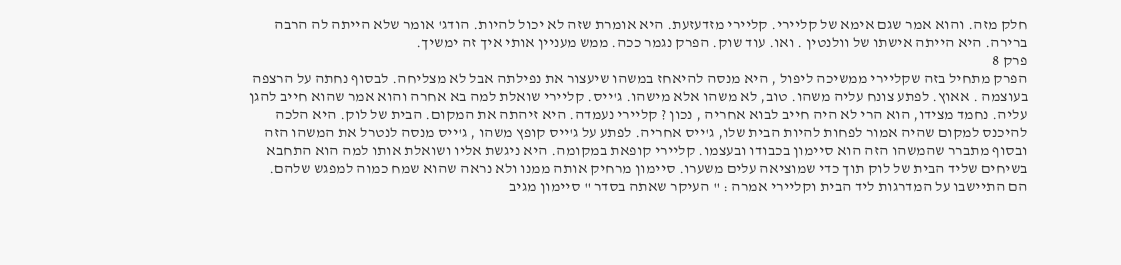חלק מזה. והוא אמר שגם אימא של קליירי. קליירי מזדעזעת. היא אומרת שזה לא יכול להיות. הודג' אומר שלא הייתה לה הרבה ברירה. היא הייתה אישתו של וולנטין . ואו. עוד שוק. הפרק נגמר ככה. ממש מעניין אותי איך זה ימשיך.
פרק 8
הפרק מתחיל בזה שקליירי ממשיכה ליפול , היא מנסה להיאחז במשהו שיעצור את נפילתה אבל לא מצליחה. לבסוף נחתה על הרצפה בעוצמה . אאוץ. לפתע צונח עליה משהו. טוב, לא משהו אלא מישהו. ג'ייס. קליירי שואלת למה בא אחרה והוא אמר שהוא חייב להגן עליה. נחמד מצידו, הוא הרי לא היה חייב לבוא אחריה , נכון ? קליירי נעמדה. היא זיהתה את המקום. הבית של לוק. היא הלכה להיכנס למקום שהיה אמור לפחות להיות הבית שלו, ג'ייס אחריה. לפתע על ג'ייס קופץ משהו , ג'ייס מנסה לנטרל את המשהו הזה ובסוף מתברר שהמשהו הזה הוא סיימון בכבודו ובעצמו. קליירי קופאת במקומה. היא ניגשת אליו ושואלת אותו למה הוא התחבא בשיחים שליד הבית של לוק תוך כדי שמוציאה עלים משערו. סיימון מרחיק אותה ממנו ולא נראה שהוא שמח כמוה למפגש שלהם. הם התיישבו על המדרגות ליד הבית וקליירי אמרה : " העיקר שאתה בסדר " סיימון מגיב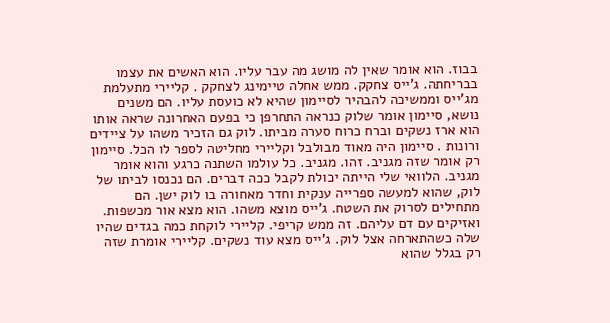בבוז. הוא אומר שאין לה מושג מה עבר עליו. הוא האשים את עצמו בבריחתה. ג'ייס צחקק. ממש אחלה טיימינג לצחקק . קליירי מתעלמת מג'ייס וממשיכה להבהיר לסיימון שהיא לא כועסת עליו. הם משנים נושא, סיימון אומר שלוק כנראה התחרפן כי בפעם האחרונה שראה אותו הוא ארז נשקים וברח כרוח סערה מביתו. לוק גם הזכיר משהו על ציידים ורונות . סיימון היה מאוד מבולבל וקליירי מחליטה לספר לו הכל. סיימון רק אומר שזה מגניב. זהו. מגניב. כל עולמו השתנה כרגע והוא אומר מגניב. הלוואי שלי הייתה יכולת לקבל ככה דברים. הם נכנסו לביתו של לוק, שהוא למעשה ספרייה ענקית וחדר מאחורה בו לוק ישן. הם מתחילים לסרוק את השטח. ג'ייס מוצא משהו. הוא מצא אור מכשפות. ואזיקים עם דם עליהם. זה ממש קריפי. קליירי לוקחת כמה בגדים שהיו שלה כשהתארחה אצל לוק. ג'ייס מצא עוד נשקים. קליירי אומרת שזה רק בגלל שהוא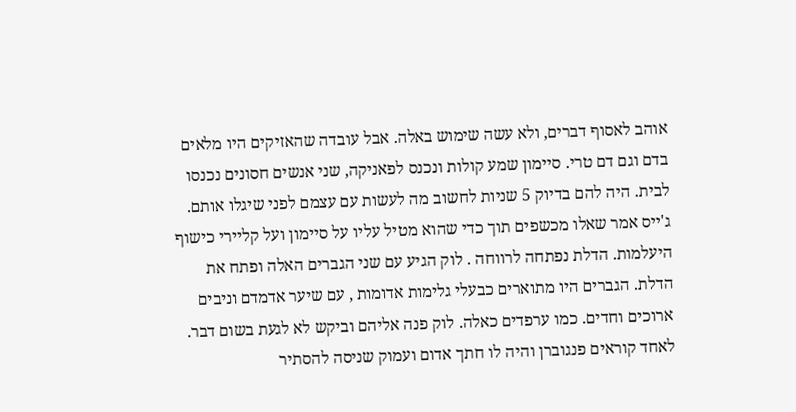אוהב לאסוף דברים, ולא עשה שימוש באלה. אבל עובדה שהאזיקים היו מלאים בדם וגם דם טרי. סיימון שמע קולות ונכנס לפאניקה, שני אנשים חסונים נכנסו לבית. היה להם בדיוק 5 שניות לחשוב מה לעשות עם עצמם לפני שיגלו אותם. ג'ייס אמר שאלו מכשפים תוך כדי שהוא מטיל עליו על סיימון ועל קליירי כישוף היעלמות. הדלת נפתחה לרווחה . לוק הגיע עם שני הגברים האלה ופתח את הדלת. הגברים היו מתוארים כבעלי גלימות אדומות , עם שיער אדמדם וניבים ארוכים וחדים. כמו ערפדים כאלה. לוק פנה אליהם וביקש לא לגעת בשום דבר. לאחד קוראים פנגוברן והיה לו חתך אדום ועמוק שניסה להסתיר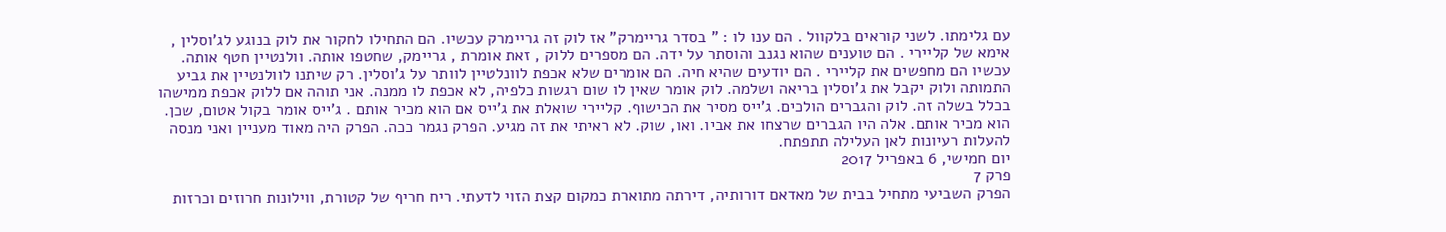עם גלימתו. לשני קוראים בלקוול . הם ענו לו : " בסדר גריימרק" אז לוק זה גריימרק עכשיו. הם התחילו לחקור את לוק בנוגע לג'וסלין , אימא של קליירי . הם טוענים שהוא נגנב והוסתר על ידה. הם מספרים ללוק , זאת אומרת , גריימק, שחטפו אותה. וולנטיין חטף אותה. עכשיו הם מחפשים את קליירי . הם יודעים שהיא חיה. הם אומרים שלא אכפת לוונלטיין לוותר על ג'וסלין. רק שיתנו לוולנטיין את גביע התמותה ולוק יקבל את ג'וסלין בריאה ושלמה. לוק אומר שאין לו שום רגשות כלפיה, לא אכפת לו ממנה. אני תוהה אם ללוק אכפת ממישהו בכלל בשלה זה. לוק והגברים הולכים. ג'ייס מסיר את הכישוף. קליירי שואלת את ג'ייס אם הוא מכיר אותם . ג'ייס אומר בקול אטום, שכן. הוא מכיר אותם. אלה היו הגברים שרצחו את אביו. ואו, שוק. לא ראיתי את זה מגיע. הפרק נגמר ככה. הפרק היה מאוד מעניין ואני מנסה להעלות רעיונות לאן העלילה תתפתח.
יום חמישי, 6 באפריל 2017
פרק 7
הפרק השביעי מתחיל בבית של מאדאם דורותיה, דירתה מתוארת כמקום קצת הזוי לדעתי. ריח חריף של קטורת, ווילונות חרוזים וכרזות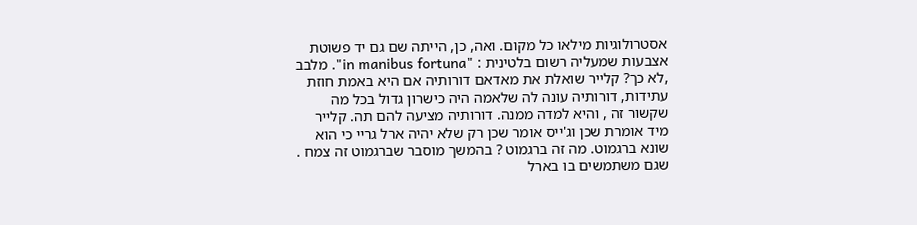אסטרולוגיות מילאו כל מקום. ואה, כן, הייתה שם גם יד פשוטת אצבעות שמעליה רשום בלטינית : "in manibus fortuna". מלבב ,לא כך? קלייר שואלת את מאדאם דורותיה אם היא באמת חוזת עתידות, דורותיה עונה לה שלאמה היה כישרון גדול בכל מה שקשור זה , והיא למדה ממנה. דורותיה מציעה להם תה. קלייר מיד אומרת שכן וג'ייס אומר שכן רק שלא יהיה ארל גריי כי הוא שונא ברגמוט. מה זה ברגמוט ? בהמשך מוסבר שברגמוט זה צמח . שגם משתמשים בו בארל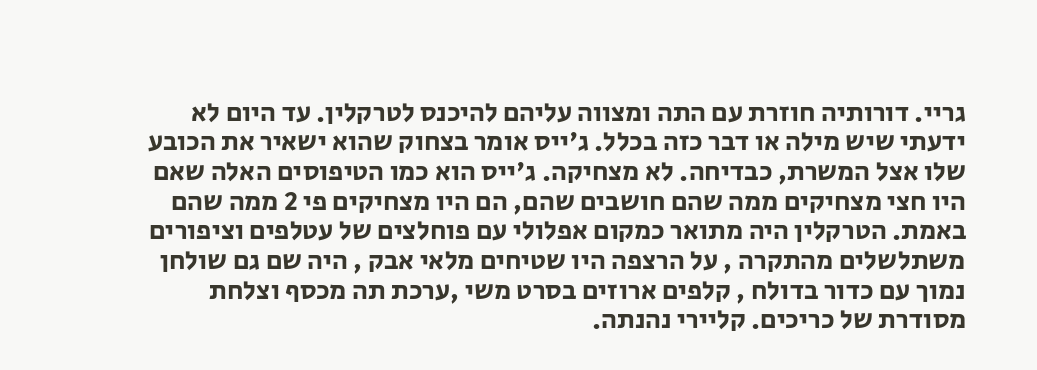גריי. דורותיה חוזרת עם התה ומצווה עליהם להיכנס לטרקלין. עד היום לא ידעתי שיש מילה או דבר כזה בכלל. ג'ייס אומר בצחוק שהוא ישאיר את הכובע שלו אצל המשרת, כבדיחה. לא מצחיקה. ג'ייס הוא כמו הטיפוסים האלה שאם היו חצי מצחיקים ממה שהם חושבים שהם, הם היו מצחיקים פי 2 ממה שהם באמת. הטרקלין היה מתואר כמקום אפלולי עם פוחלצים של עטלפים וציפורים משתלשלים מהתקרה , על הרצפה היו שטיחים מלאי אבק , היה שם גם שולחן נמוך עם כדור בדולח , קלפים ארוזים בסרט משי ,ערכת תה מכסף וצלחת מסודרת של כריכים. קליירי נהנתה.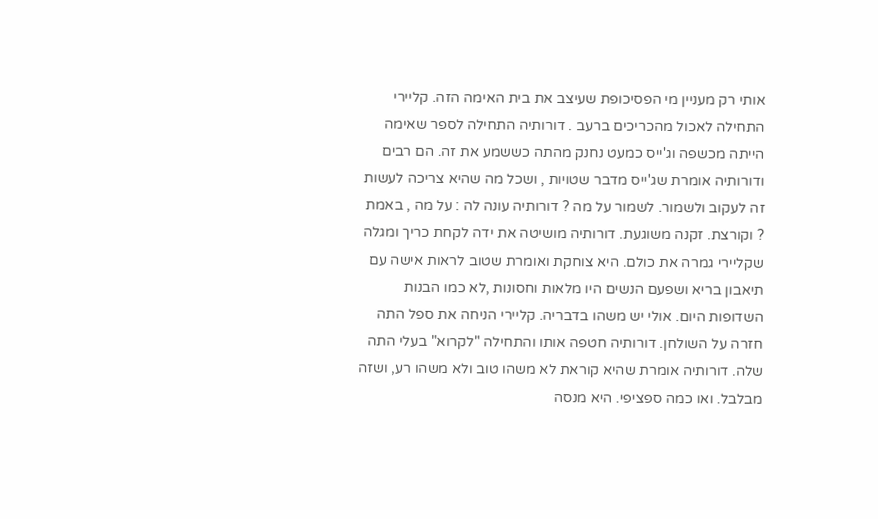אותי רק מעניין מי הפסיכופת שעיצב את בית האימה הזה. קליירי התחילה לאכול מהכריכים ברעב . דורותיה התחילה לספר שאימה הייתה מכשפה וג'ייס כמעט נחנק מהתה כששמע את זה. הם רבים ודורותיה אומרת שג'ייס מדבר שטויות , ושכל מה שהיא צריכה לעשות זה לעקוב ולשמור. לשמור על מה ? דורותיה עונה לה : על מה , באמת ? וקורצת. זקנה משוגעת. דורותיה מושיטה את ידה לקחת כריך ומגלה שקליירי גמרה את כולם. היא צוחקת ואומרת שטוב לראות אישה עם תיאבון בריא ושפעם הנשים היו מלאות וחסונות ,לא כמו הבנות השדופות היום. אולי יש משהו בדבריה. קליירי הניחה את ספל התה חזרה על השולחן. דורותיה חטפה אותו והתחילה "לקרוא" בעלי התה שלה. דורותיה אומרת שהיא קוראת לא משהו טוב ולא משהו רע, ושזה מבלבל. ואו כמה ספציפי. היא מנסה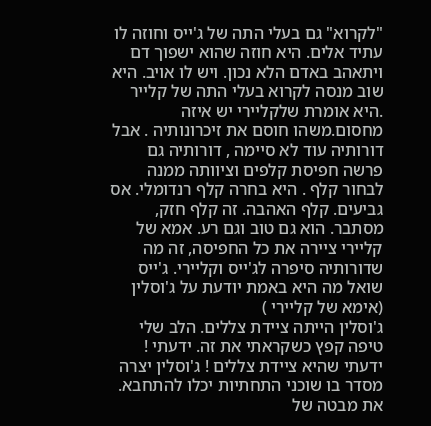"לקרוא" גם בעלי התה של ג'ייס וחוזה לו עתיד אלים. היא חוזה שהוא ישפוך דם ויתאהב באדם הלא נכון. ויש לו אויב. היא שוב מנסה לקרוא בעלי התה של קלייר .היא אומרת שלקליירי יש איזה מחסום.משהו חוסם את זיכרונותיה . אבל דורותיה עוד לא סיימה , דורותיה גם פרשה חפיסת קלפים וציוותה ממנה לבחור קלף . היא בחרה קלף רנדומלי. אס גביעים. קלף האהבה. זה קלף חזק, מסתבר. הוא גם טוב וגם רע. אמא של קליירי ציירה את כל החפיסה, זה מה שדורותיה סיפרה לג'ייס וקליירי. ג'ייס שואל מה היא באמת יודעת על ג'וסלין (אימא של קליירי )
ג'וסלין הייתה ציידת צללים. הלב שלי טיפה קפץ כשקראתי את זה. ידעתי ! ידעתי שהיא ציידת צללים ! ג'וסלין יצרה מסדר בו שוכני התחתיות יכלו להתחבא. את מבטה של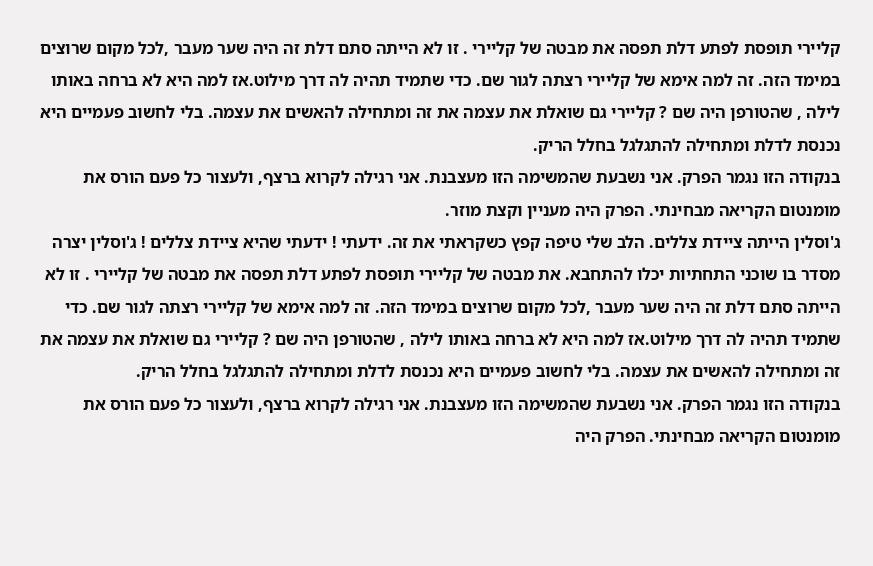קליירי תופסת לפתע דלת תפסה את מבטה של קליירי . זו לא הייתה סתם דלת זה היה שער מעבר ,לכל מקום שרוצים במימד הזה. זה למה אימא של קליירי רצתה לגור שם. כדי שתמיד תהיה לה דרך מילוט.אז למה היא לא ברחה באותו לילה , שהטורפן היה שם ? קליירי גם שואלת את עצמה את זה ומתחילה להאשים את עצמה. בלי לחשוב פעמיים היא נכנסת לדלת ומתחילה להתגלגל בחלל הריק.
בנקודה הזו נגמר הפרק. אני נשבעת שהמשימה הזו מעצבנת. אני רגילה לקרוא ברצף, ולעצור כל פעם הורס את מומנטום הקריאה מבחינתי. הפרק היה מעניין וקצת מוזר.
ג'וסלין הייתה ציידת צללים. הלב שלי טיפה קפץ כשקראתי את זה. ידעתי ! ידעתי שהיא ציידת צללים ! ג'וסלין יצרה מסדר בו שוכני התחתיות יכלו להתחבא. את מבטה של קליירי תופסת לפתע דלת תפסה את מבטה של קליירי . זו לא הייתה סתם דלת זה היה שער מעבר ,לכל מקום שרוצים במימד הזה. זה למה אימא של קליירי רצתה לגור שם. כדי שתמיד תהיה לה דרך מילוט.אז למה היא לא ברחה באותו לילה , שהטורפן היה שם ? קליירי גם שואלת את עצמה את זה ומתחילה להאשים את עצמה. בלי לחשוב פעמיים היא נכנסת לדלת ומתחילה להתגלגל בחלל הריק.
בנקודה הזו נגמר הפרק. אני נשבעת שהמשימה הזו מעצבנת. אני רגילה לקרוא ברצף, ולעצור כל פעם הורס את מומנטום הקריאה מבחינתי. הפרק היה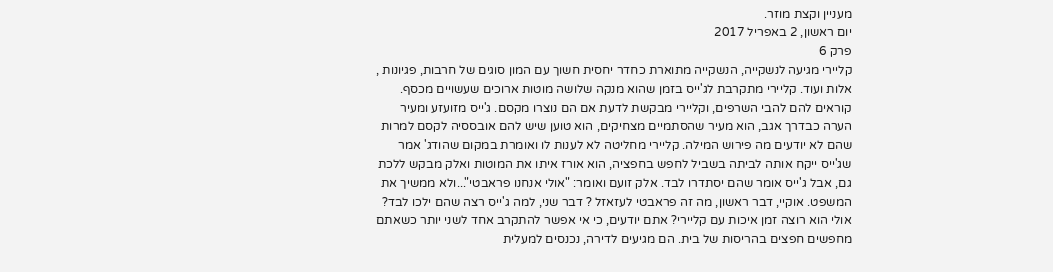מעניין וקצת מוזר.
יום ראשון, 2 באפריל 2017
פרק 6
קליירי מגיעה לנשקייה, הנשקייה מתוארת כחדר יחסית חשוך עם המון סוגים של חרבות, פגיונות , אלות ועוד. קליירי מתקרבת לג'ייס בזמן שהוא מנקה שלושה מוטות ארוכים שעשויים מכסף. קוראים להם להבי השרפים, וקליירי מבקשת לדעת אם הם נוצרו מקסם. ג'ייס מזועזע ומעיר הערה כבדרך אגב, הוא מעיר שהסתמיים מצחיקים, הוא טוען שיש להם אובססיה לקסם למרות שהם לא יודעים מה פירוש המילה. קליירי מחליטה לא לענות לו ואומרת במקום שהודג' אמר שג'ייס ייקח אותה לביתה בשביל לחפש בחפציה, הוא אורז איתו את המוטות ואלק מבקש ללכת גם, אבל ג'ייס אומר שהם יסתדרו לבד. אלק זועם ואומר: "אולי אנחנו פראבטי"...ולא ממשיך את המשפט. אוקיי, דבר ראשון, מה זה פראבטי לעזאזל ? דבר שני, למה ג'ייס רצה שהם ילכו לבד? אולי הוא רוצה זמן איכות עם קליירי? אתם יודעים, כי אי אפשר להתקרב אחד לשני יותר כשאתם מחפשים חפצים בהריסות של בית. הם מגיעים לדירה, נכנסים למעלית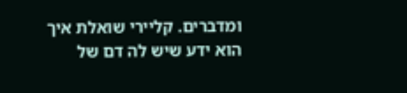ומדברים. קליירי שואלת איך הוא ידע שיש לה דם של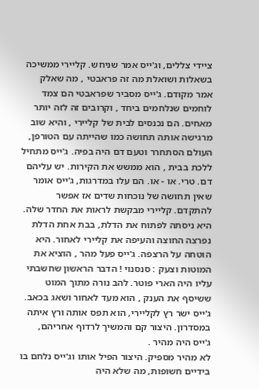ציידי צללים, וג'ייס אמר שניחש. קליירי ממשיכה בשאלות ושואלת מה זה פראבטי , מה שאלק אמר מקודם. ג'ייס מסביר שפראבטי הם צמד לוחמים שנלחמים ביחד , וקרובים זה לזה יותר מאחים. הם נכנסים לבית של קליירי , והיא שוב מרגישה אותה תחושה כמו שהייתה עם הטורפן, העולם הסתחרר וטעם דם היה בפיה. ג'ייס מתחיל ללכת בבית , הוא ממשש את הקירות. יש עליהם דם. טרי. או - או. הם עלו במדרגות, ג'ייס אומר שאין תחושה של נוכחות שדים אז אפשר להתקדם. קליירי מבקשת לראות את החדר שלה. היא ניסתה לפתוח את הדלת, בבת אחת הדלת נפרצה החוצה והעיפה את קליירי לאחור. היא הוטחה על הרצפה. ג'ייס פעל מהר , הוציא את המוטות וצעק : סנסנוי ! הדבר הראשון שחשבתי עליו היה הארי פוטר. להב נורה מתוך המוט ששיסף את הענק , הוא מעד לאחור ושאג בכאב. ג'ייס ישר רץ לקליירי, הוא תפס אותה ורץ איתה במסדרון. היצור קם והמשיך לרדוף אחריהם, ג'ייס היה מהיר .
לא מהיר מספיק. היצור הפיל אותו וג'ייס נלחם בו בידיים חשופות, מה שלא היה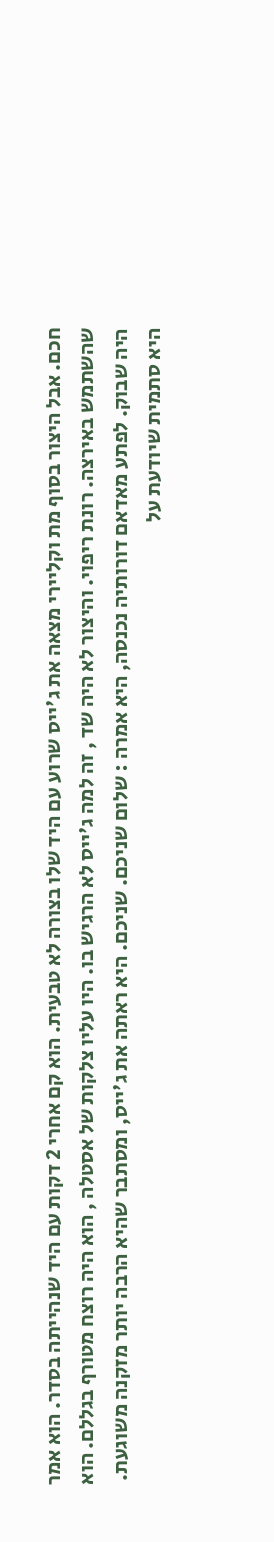חכם. אבל היצור בסוף מת וקליירי מצאה את ג'ייס שרוע עם היד שלו בצורה לא טבעית. הוא קם אחרי 2 דקות עם היד שנהייתה בסדר. הוא אמר שהשתמש באירצה. רונת ריפוי. והיצור לא היה שד , זה למה ג'ייס לא הרגיש בו. היו עליו צלקות של אסטלה , הוא היה רוצח מטורף בגללם. הוא היה שבוק. לפתע מאדאם דורותיה נכנסה, היא אמרה : שלום שניכם. שניכם. היא ראתה את ג'ייס, ומסתבר שהיא הרבה יותר מזקנה משוגעת. היא סתמית שיודעת על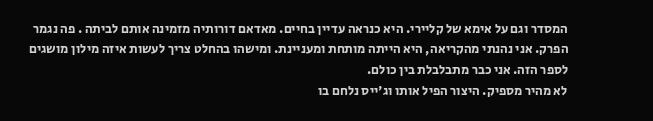המסדר וגם על אימא של קליירי. היא כנראה עדיין בחיים. מאדאם דורותיה מזמינה אותם לביתה . פה נגמר הפרק. אני נהנתי מהקריאה, היא הייתה מותחת ומעניינת. ומישהו בהחלט צריך לעשות איזה מילון מושגים לספר הזה. אני כבר מתבלבלת בין כולם.
לא מהיר מספיק. היצור הפיל אותו וג'ייס נלחם בו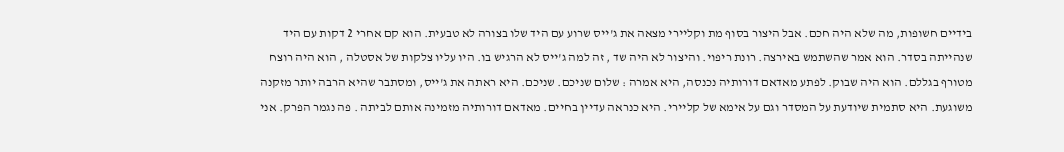בידיים חשופות, מה שלא היה חכם. אבל היצור בסוף מת וקליירי מצאה את ג'ייס שרוע עם היד שלו בצורה לא טבעית. הוא קם אחרי 2 דקות עם היד שנהייתה בסדר. הוא אמר שהשתמש באירצה. רונת ריפוי. והיצור לא היה שד , זה למה ג'ייס לא הרגיש בו. היו עליו צלקות של אסטלה , הוא היה רוצח מטורף בגללם. הוא היה שבוק. לפתע מאדאם דורותיה נכנסה, היא אמרה : שלום שניכם. שניכם. היא ראתה את ג'ייס, ומסתבר שהיא הרבה יותר מזקנה משוגעת. היא סתמית שיודעת על המסדר וגם על אימא של קליירי. היא כנראה עדיין בחיים. מאדאם דורותיה מזמינה אותם לביתה . פה נגמר הפרק. אני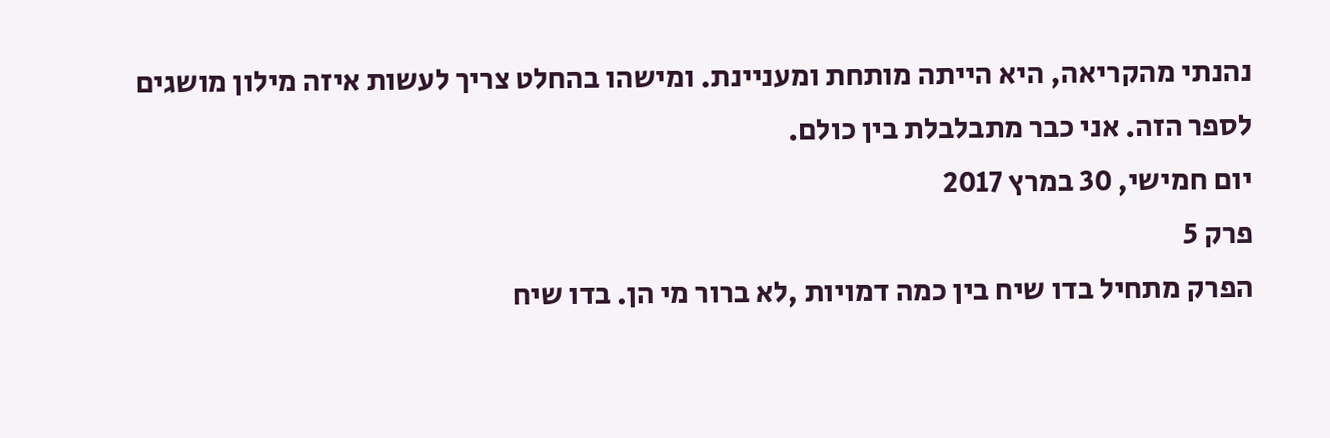נהנתי מהקריאה, היא הייתה מותחת ומעניינת. ומישהו בהחלט צריך לעשות איזה מילון מושגים לספר הזה. אני כבר מתבלבלת בין כולם.
יום חמישי, 30 במרץ 2017
פרק 5
הפרק מתחיל בדו שיח בין כמה דמויות ,לא ברור מי הן. בדו שיח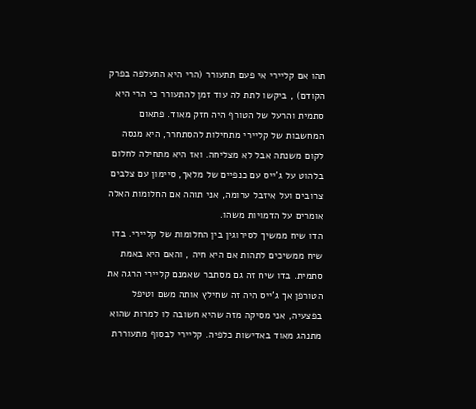תהו אם קליירי אי פעם תתעורר (הרי היא התעלפה בפרק הקודם) , ביקשו לתת לה עוד זמן להתעורר כי הרי היא סתמית והרעל של הטורף היה חזק מאוד. פתאום המחשבות של קליירי מתחילות להסתחרר, היא מנסה לקום משנתה אבל לא מצליחה. ואז היא מתחילה לחלום בלהוט על ג'ייס עם כנפיים של מלאך, סיימון עם צלבים צרובים ועל איזבל ערומה, אני תוהה אם החלומות האלה אומרים על הדמויות משהו.
הדו שיח ממשיך לסירוגין בין החלומות של קליירי. בדו שיח ממשיכים לתהות אם היא חיה , והאם היא באמת סתמית. בדו שיח זה גם מסתבר שאמנם קליירי הרגה את הטורפן אך ג'ייס היה זה שחילץ אותה משם וטיפל בפצעיה, אני מסיקה מזה שהיא חשובה לו למרות שהוא מתנהג מאוד באדישות כלפיה. קליירי לבסוף מתעוררת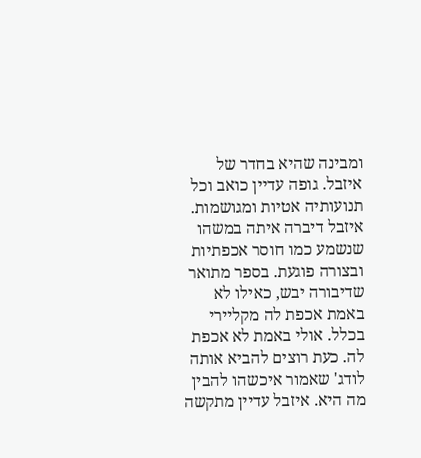ומבינה שהיא בחדר של איזבל. גופה עדיין כואב וכל תנועותיה אטיות ומגושמות. איזבל דיברה איתה במשהו שנשמע כמו חוסר אכפתיות ובצורה פוגעת. בספר מתואר שדיבורה יבש, כאילו לא באמת אכפת לה מקליירי בכלל. אולי באמת לא אכפת לה. כעת רוצים להביא אותה לודג' שאמור איכשהו להבין מה היא. איזבל עדיין מתקשה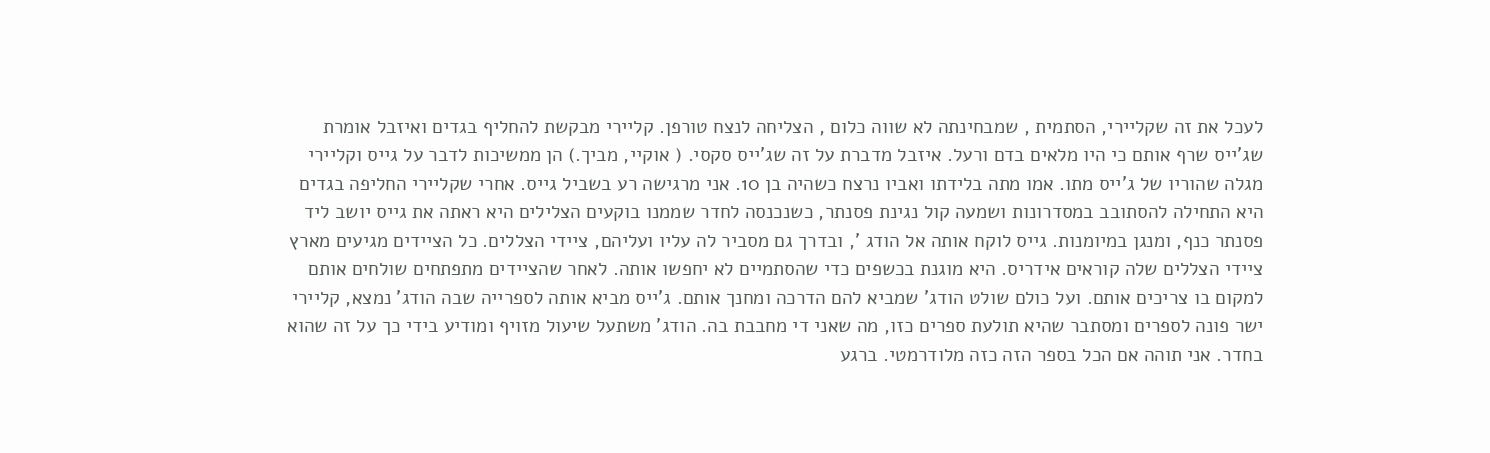לעכל את זה שקליירי, הסתמית , שמבחינתה לא שווה כלום , הצליחה לנצח טורפן. קליירי מבקשת להחליף בגדים ואיזבל אומרת שג'ייס שרף אותם כי היו מלאים בדם ורעל. איזבל מדברת על זה שג'ייס סקסי. ( אוקיי, מביך.) הן ממשיכות לדבר על גייס וקליירי מגלה שהוריו של ג'ייס מתו. אמו מתה בלידתו ואביו נרצח כשהיה בן 10. אני מרגישה רע בשביל גייס. אחרי שקליירי החליפה בגדים היא התחילה להסתובב במסדרונות ושמעה קול נגינת פסנתר, כשנכנסה לחדר שממנו בוקעים הצלילים היא ראתה את גייס יושב ליד פסנתר כנף, ומנגן במיומנות. גייס לוקח אותה אל הודג ', ובדרך גם מסביר לה עליו ועליהם, ציידי הצללים. כל הציידים מגיעים מארץ ציידי הצללים שלה קוראים אידריס. היא מוגנת בכשפים כדי שהסתמיים לא יחפשו אותה. לאחר שהציידים מתפתחים שולחים אותם למקום בו צריכים אותם. ועל כולם שולט הודג' שמביא להם הדרכה ומחנך אותם. ג'ייס מביא אותה לספרייה שבה הודג' נמצא, קליירי ישר פונה לספרים ומסתבר שהיא תולעת ספרים כזו, מה שאני די מחבבת בה. הודג' משתעל שיעול מזויף ומודיע בידי כך על זה שהוא בחדר. אני תוהה אם הכל בספר הזה כזה מלודרמטי. ברגע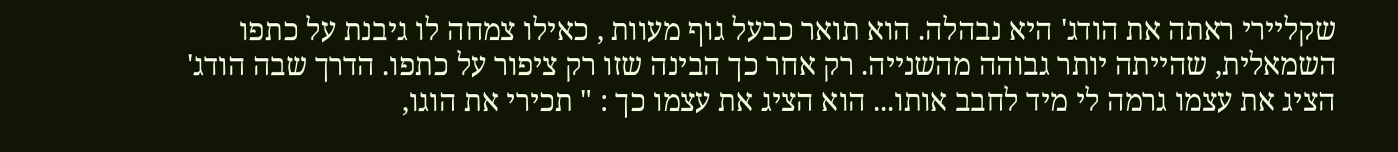שקליירי ראתה את הודג' היא נבהלה. הוא תואר כבעל גוף מעוות , כאילו צמחה לו גיבנת על כתפו השמאלית, שהייתה יותר גבוהה מהשנייה. רק אחר כך הבינה שזו רק ציפור על כתפו. הדרך שבה הודג' הציג את עצמו גרמה לי מיד לחבב אותו... הוא הציג את עצמו כך : " תכירי את הוגו,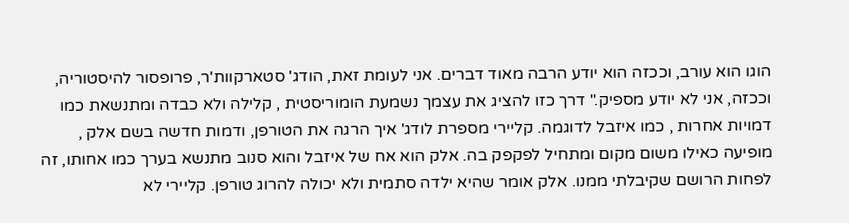הוגו הוא עורב, וככזה הוא יודע הרבה מאוד דברים. אני לעומת זאת, הודג' סטארקוות'ר, פרופסור להיסטוריה, וככזה, אני לא יודע מספיק." דרך כזו להציג את עצמך נשמעת הומוריסטית , קלילה ולא כבדה ומתנשאת כמו דמויות אחרות , כמו איזבל לדוגמה. קליירי מספרת לודג' איך הרגה את הטורפן, ודמות חדשה בשם אלק , מופיעה כאילו משום מקום ומתחיל לפקפק בה. אלק הוא אח של איזבל והוא סנוב מתנשא בערך כמו אחותו, זה לפחות הרושם שקיבלתי ממנו. אלק אומר שהיא ילדה סתמית ולא יכולה להרוג טורפן. קליירי לא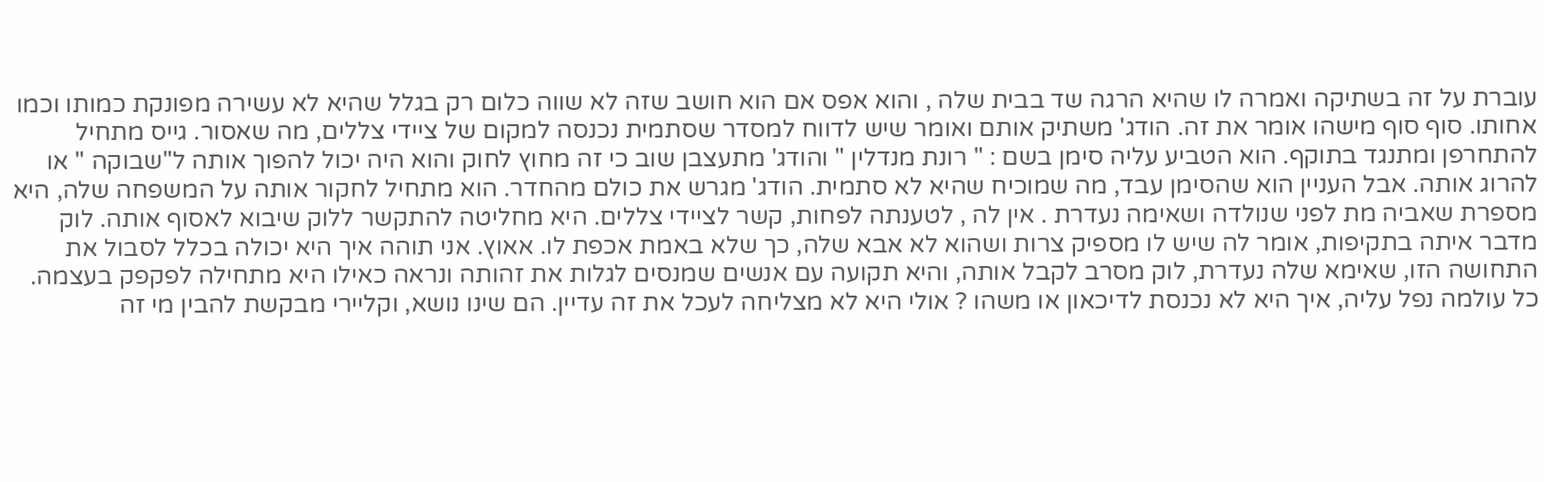עוברת על זה בשתיקה ואמרה לו שהיא הרגה שד בבית שלה , והוא אפס אם הוא חושב שזה לא שווה כלום רק בגלל שהיא לא עשירה מפונקת כמותו וכמו אחותו. סוף סוף מישהו אומר את זה. הודג' משתיק אותם ואומר שיש לדווח למסדר שסתמית נכנסה למקום של ציידי צללים, מה שאסור. גייס מתחיל להתחרפן ומתנגד בתוקף. הוא הטביע עליה סימן בשם : " רונת מנדלין " והודג' מתעצבן שוב כי זה מחוץ לחוק והוא היה יכול להפוך אותה ל"שבוקה " או להרוג אותה. אבל העניין הוא שהסימן עבד, מה שמוכיח שהיא לא סתמית. הודג' מגרש את כולם מהחדר. הוא מתחיל לחקור אותה על המשפחה שלה, היא מספרת שאביה מת לפני שנולדה ושאימה נעדרת . אין לה , לטענתה לפחות, קשר לציידי צללים. היא מחליטה להתקשר ללוק שיבוא לאסוף אותה. לוק מדבר איתה בתקיפות, אומר לה שיש לו מספיק צרות ושהוא לא אבא שלה, כך שלא באמת אכפת לו. אאוץ. אני תוהה איך היא יכולה בכלל לסבול את התחושה הזו, שאימא שלה נעדרת, לוק מסרב לקבל אותה, והיא תקועה עם אנשים שמנסים לגלות את זהותה ונראה כאילו היא מתחילה לפקפק בעצמה. כל עולמה נפל עליה, איך היא לא נכנסת לדיכאון או משהו ? אולי היא לא מצליחה לעכל את זה עדיין. הם שינו נושא, וקליירי מבקשת להבין מי זה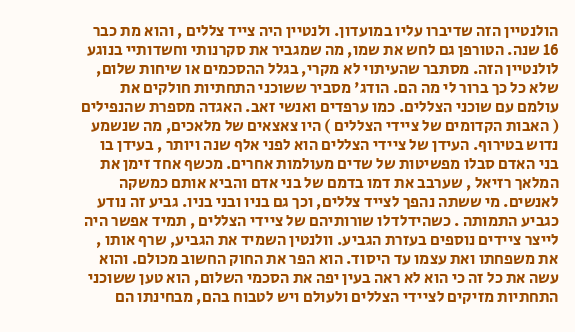הולנטיין הזה שדיברו עליו במועדון. ולנטיין היה צייד צללים , והוא מת כבר 16 שנה. הטורפן גם לחש את שמו, מה שמגביר את סקרנותי וחשדותיי בנוגע לולנטיין הזה. מסתבר שהעיתוי לא מקרי, בגלל ההסכמים או שיחות שלום, שלא כל כך ברור לי מה הם. הודג' מסביר ששוכני התחתיות חולקים את עולמם עם שוכני הצללים. כמו ערפדים ואנשי זאב. האגדה מספרת שהנפילים ( האבות הקדומים של ציידי הצללים ) היו צאצאים של מלאכים, מה שנשמע נדוש בטירוף. העידן של ציידי הצללים הוא לפני אלף שנה ויותר , בעידן בו בני האדם סבלו מפשיטות של שדים מעולמות אחרים. מכשף אחד זימן את המלאך רזיאל , שערבב את דמו בדמם של בני אדם והביא אותם כמשקה לאנשים. מי ששתה נהפך לצייד צללים, וכך גם בניו ובני בניו. גביע זה נודע כגביע התמותה . כשהידלדלו שורותיהם של ציידי הצללים , תמיד אפשר היה לייצר ציידים נוספים בעזרת הגביע. וולנטין השמיד את הגביע, שרף אותו , את משפחתו ואת עצמו עד היסוד. הוא הפר את החוק החשוב מכולם. והוא עשה את כל זה כי הוא לא ראה בעין יפה את הסכמי השלום, הוא טען ששוכני התחתיות מזיקים לציידי הצללים ולעולם ויש לטבוח בהם, מבחינתו הם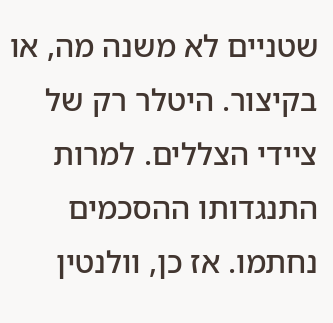שטניים לא משנה מה, או בקיצור. היטלר רק של ציידי הצללים. למרות התנגדותו ההסכמים נחתמו. אז כן, וולנטין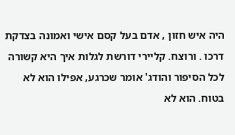היה איש חזון , אדם בעל קסם אישי ואמונה בצדקת דרכו . ורוצח. קליירי דורשת לגלות איך היא קשורה לכל הסיפור והודג' אומר שכרגע, אפילו הוא לא בטוח. הוא לא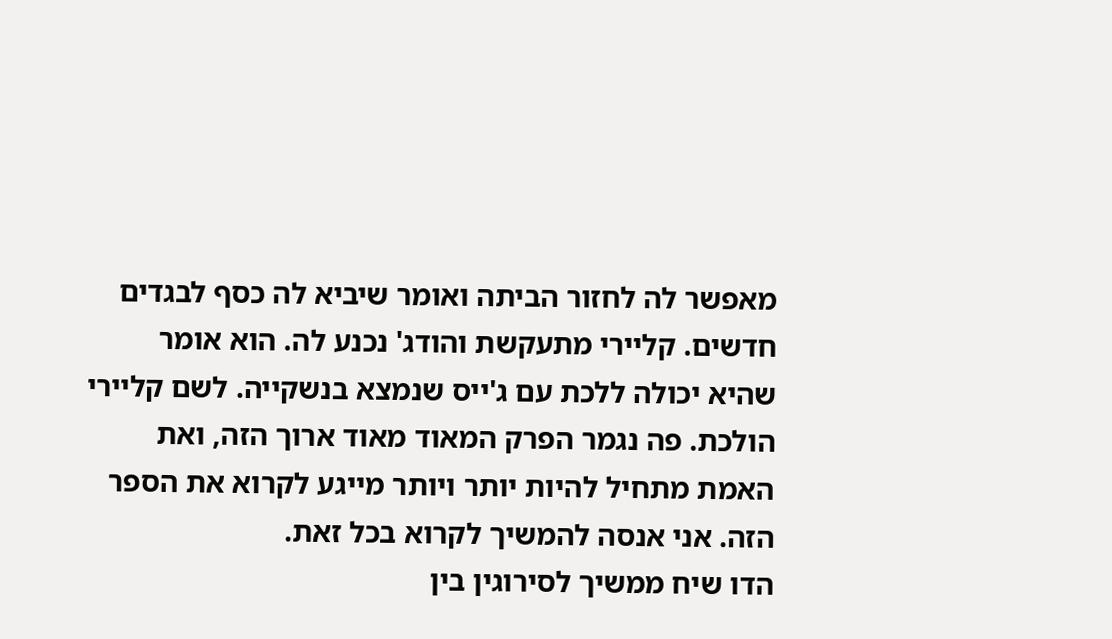מאפשר לה לחזור הביתה ואומר שיביא לה כסף לבגדים חדשים. קליירי מתעקשת והודג' נכנע לה. הוא אומר שהיא יכולה ללכת עם ג'ייס שנמצא בנשקייה. לשם קליירי הולכת. פה נגמר הפרק המאוד מאוד ארוך הזה, ואת האמת מתחיל להיות יותר ויותר מייגע לקרוא את הספר הזה. אני אנסה להמשיך לקרוא בכל זאת.
הדו שיח ממשיך לסירוגין בין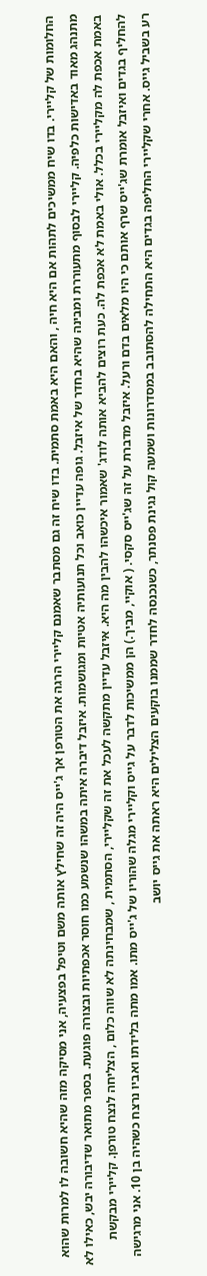החלומות של קליירי. בדו שיח ממשיכים לתהות אם היא חיה , והאם היא באמת סתמית. בדו שיח זה גם מסתבר שאמנם קליירי הרגה את הטורפן אך ג'ייס היה זה שחילץ אותה משם וטיפל בפצעיה, אני מסיקה מזה שהיא חשובה לו למרות שהוא מתנהג מאוד באדישות כלפיה. קליירי לבסוף מתעוררת ומבינה שהיא בחדר של איזבל. גופה עדיין כואב וכל תנועותיה אטיות ומגושמות. איזבל דיברה איתה במשהו שנשמע כמו חוסר אכפתיות ובצורה פוגעת. בספר מתואר שדיבורה יבש, כאילו לא באמת אכפת לה מקליירי בכלל. אולי באמת לא אכפת לה. כעת רוצים להביא אותה לודג' שאמור איכשהו להבין מה היא. איזבל עדיין מתקשה לעכל את זה שקליירי, הסתמית , שמבחינתה לא שווה כלום , הצליחה לנצח טורפן. קליירי מבקשת להחליף בגדים ואיזבל אומרת שג'ייס שרף אותם כי היו מלאים בדם ורעל. איזבל מדברת על זה שג'ייס סקסי. ( אוקיי, מביך.) הן ממשיכות לדבר על גייס וקליירי מגלה שהוריו של ג'ייס מתו. אמו מתה בלידתו ואביו נרצח כשהיה בן 10. אני מרגישה רע בשביל גייס. אחרי שקליירי החליפה בגדים היא התחילה להסתובב במסדרונות ושמעה קול נגינת פסנתר, כשנכנסה לחדר שממנו בוקעים הצלילים היא ראתה את גייס יושב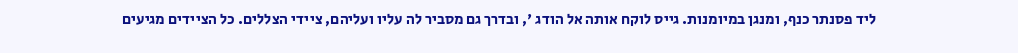ליד פסנתר כנף, ומנגן במיומנות. גייס לוקח אותה אל הודג ', ובדרך גם מסביר לה עליו ועליהם, ציידי הצללים. כל הציידים מגיעים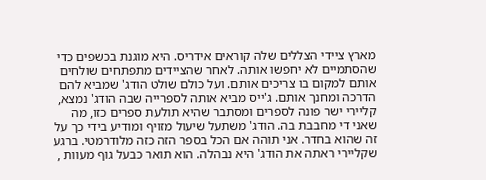מארץ ציידי הצללים שלה קוראים אידריס. היא מוגנת בכשפים כדי שהסתמיים לא יחפשו אותה. לאחר שהציידים מתפתחים שולחים אותם למקום בו צריכים אותם. ועל כולם שולט הודג' שמביא להם הדרכה ומחנך אותם. ג'ייס מביא אותה לספרייה שבה הודג' נמצא, קליירי ישר פונה לספרים ומסתבר שהיא תולעת ספרים כזו, מה שאני די מחבבת בה. הודג' משתעל שיעול מזויף ומודיע בידי כך על זה שהוא בחדר. אני תוהה אם הכל בספר הזה כזה מלודרמטי. ברגע שקליירי ראתה את הודג' היא נבהלה. הוא תואר כבעל גוף מעוות ,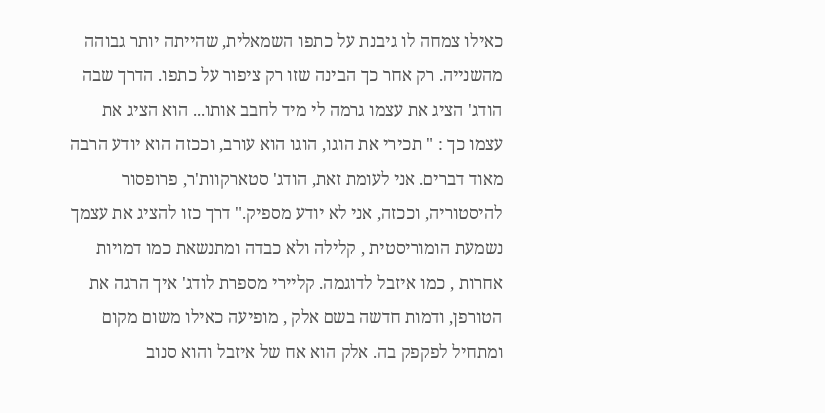כאילו צמחה לו גיבנת על כתפו השמאלית, שהייתה יותר גבוהה מהשנייה. רק אחר כך הבינה שזו רק ציפור על כתפו. הדרך שבה הודג' הציג את עצמו גרמה לי מיד לחבב אותו... הוא הציג את עצמו כך : " תכירי את הוגו, הוגו הוא עורב, וככזה הוא יודע הרבה מאוד דברים. אני לעומת זאת, הודג' סטארקוות'ר, פרופסור להיסטוריה, וככזה, אני לא יודע מספיק." דרך כזו להציג את עצמך נשמעת הומוריסטית , קלילה ולא כבדה ומתנשאת כמו דמויות אחרות , כמו איזבל לדוגמה. קליירי מספרת לודג' איך הרגה את הטורפן, ודמות חדשה בשם אלק , מופיעה כאילו משום מקום ומתחיל לפקפק בה. אלק הוא אח של איזבל והוא סנוב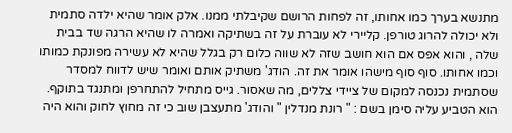מתנשא בערך כמו אחותו, זה לפחות הרושם שקיבלתי ממנו. אלק אומר שהיא ילדה סתמית ולא יכולה להרוג טורפן. קליירי לא עוברת על זה בשתיקה ואמרה לו שהיא הרגה שד בבית שלה , והוא אפס אם הוא חושב שזה לא שווה כלום רק בגלל שהיא לא עשירה מפונקת כמותו וכמו אחותו. סוף סוף מישהו אומר את זה. הודג' משתיק אותם ואומר שיש לדווח למסדר שסתמית נכנסה למקום של ציידי צללים, מה שאסור. גייס מתחיל להתחרפן ומתנגד בתוקף. הוא הטביע עליה סימן בשם : " רונת מנדלין " והודג' מתעצבן שוב כי זה מחוץ לחוק והוא היה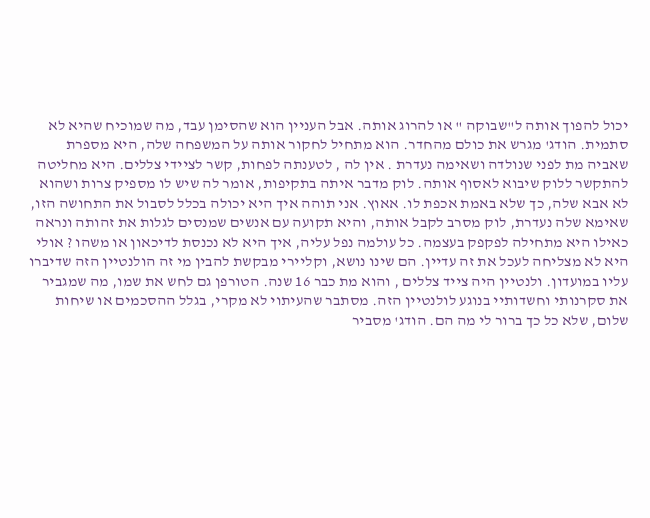יכול להפוך אותה ל"שבוקה " או להרוג אותה. אבל העניין הוא שהסימן עבד, מה שמוכיח שהיא לא סתמית. הודג' מגרש את כולם מהחדר. הוא מתחיל לחקור אותה על המשפחה שלה, היא מספרת שאביה מת לפני שנולדה ושאימה נעדרת . אין לה , לטענתה לפחות, קשר לציידי צללים. היא מחליטה להתקשר ללוק שיבוא לאסוף אותה. לוק מדבר איתה בתקיפות, אומר לה שיש לו מספיק צרות ושהוא לא אבא שלה, כך שלא באמת אכפת לו. אאוץ. אני תוהה איך היא יכולה בכלל לסבול את התחושה הזו, שאימא שלה נעדרת, לוק מסרב לקבל אותה, והיא תקועה עם אנשים שמנסים לגלות את זהותה ונראה כאילו היא מתחילה לפקפק בעצמה. כל עולמה נפל עליה, איך היא לא נכנסת לדיכאון או משהו ? אולי היא לא מצליחה לעכל את זה עדיין. הם שינו נושא, וקליירי מבקשת להבין מי זה הולנטיין הזה שדיברו עליו במועדון. ולנטיין היה צייד צללים , והוא מת כבר 16 שנה. הטורפן גם לחש את שמו, מה שמגביר את סקרנותי וחשדותיי בנוגע לולנטיין הזה. מסתבר שהעיתוי לא מקרי, בגלל ההסכמים או שיחות שלום, שלא כל כך ברור לי מה הם. הודג' מסביר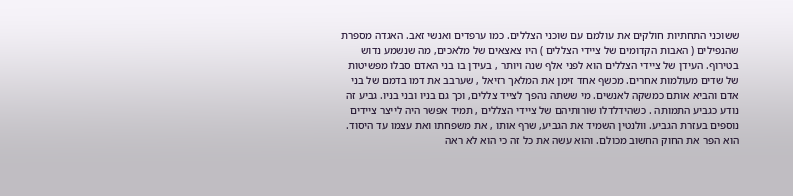ששוכני התחתיות חולקים את עולמם עם שוכני הצללים. כמו ערפדים ואנשי זאב. האגדה מספרת שהנפילים ( האבות הקדומים של ציידי הצללים ) היו צאצאים של מלאכים, מה שנשמע נדוש בטירוף. העידן של ציידי הצללים הוא לפני אלף שנה ויותר , בעידן בו בני האדם סבלו מפשיטות של שדים מעולמות אחרים. מכשף אחד זימן את המלאך רזיאל , שערבב את דמו בדמם של בני אדם והביא אותם כמשקה לאנשים. מי ששתה נהפך לצייד צללים, וכך גם בניו ובני בניו. גביע זה נודע כגביע התמותה . כשהידלדלו שורותיהם של ציידי הצללים , תמיד אפשר היה לייצר ציידים נוספים בעזרת הגביע. וולנטין השמיד את הגביע, שרף אותו , את משפחתו ואת עצמו עד היסוד. הוא הפר את החוק החשוב מכולם. והוא עשה את כל זה כי הוא לא ראה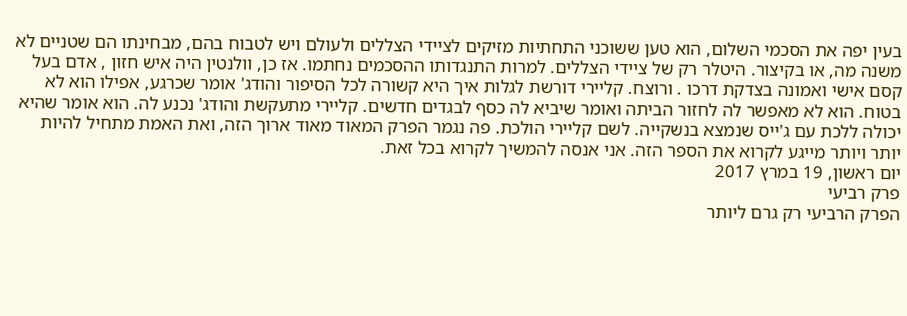בעין יפה את הסכמי השלום, הוא טען ששוכני התחתיות מזיקים לציידי הצללים ולעולם ויש לטבוח בהם, מבחינתו הם שטניים לא משנה מה, או בקיצור. היטלר רק של ציידי הצללים. למרות התנגדותו ההסכמים נחתמו. אז כן, וולנטין היה איש חזון , אדם בעל קסם אישי ואמונה בצדקת דרכו . ורוצח. קליירי דורשת לגלות איך היא קשורה לכל הסיפור והודג' אומר שכרגע, אפילו הוא לא בטוח. הוא לא מאפשר לה לחזור הביתה ואומר שיביא לה כסף לבגדים חדשים. קליירי מתעקשת והודג' נכנע לה. הוא אומר שהיא יכולה ללכת עם ג'ייס שנמצא בנשקייה. לשם קליירי הולכת. פה נגמר הפרק המאוד מאוד ארוך הזה, ואת האמת מתחיל להיות יותר ויותר מייגע לקרוא את הספר הזה. אני אנסה להמשיך לקרוא בכל זאת.
יום ראשון, 19 במרץ 2017
פרק רביעי
הפרק הרביעי רק גרם ליותר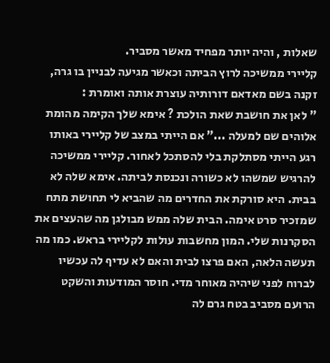שאלות , והיה יותר מפחיד מאשר מסביר.
קליירי ממשיכה לרוץ הביתה וכאשר מגיעה לבניין בו גרה, זקנה בשם מאדאם דורותיה עוצרת אותה ואומרת :
" לאן את חושבת שאת הולכת ? אימא שלך הקימה מהומת אלוהים שם למעלה ..." אם הייתי במצב של קליירי באותו רגע הייתי מסתלקת בלי להסתכל לאחור. קליירי ממשיכה להרגיש שמשהו לא כשורה ונכנסת לביתה. אימא שלה לא בבית. היא סורקת את החדרים מה שהביא לי תחושת מתח שמזכיר סרט אימה. הבית שלה ממש מבולגן מה שהעצים את הסקרנות שלי. המון מחשבות עולות לקליירי בראש. כמו מה תעשה הלאה, האם פרצו לבית והאם לא עדיף לה עכשיו לברוח לפני שיהיה מאוחר מדי. חוסר המודעות והשקט הרועם מסביב בטח גרם לה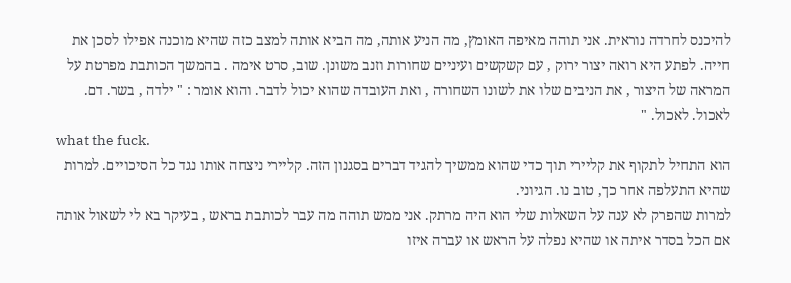להיכנס לחרדה נוראית. אני תוהה מאיפה האומץ, מה הניע אותה, מה הביא אותה למצב כזה שהיא מוכנה אפילו לסכן את חייה. לפתע היא רואה יצור ירוק , עם קשקשים ועיניים שחורות וזנב משונן. שוב, סרט אימה . בהמשך הכותבת מפרטת על המראה של היצור , את הניבים שלו את לשונו השחורה , ואת העובדה שהוא יכול לדבר. והוא אומר : " ילדה , בשר. דם. לאכול. לאכול. "
what the fuck.
הוא התחיל לתקוף את קליירי תוך כדי שהוא ממשיך להגיד דברים בסגנון הזה. קליירי ניצחה אותו נגד כל הסיכויים. למרות שהיא התעלפה אחר כך, טוב נו. הגיוני.
למרות שהפרק לא ענה על השאלות שלי הוא היה מרתק. אני ממש תוהה מה עבר לכותבת בראש , בעיקר בא לי לשאול אותה אם הכל בסדר איתה או שהיא נפלה על הראש או עברה איזו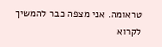טראומה. אני מצפה כבר להמשיך לקרוא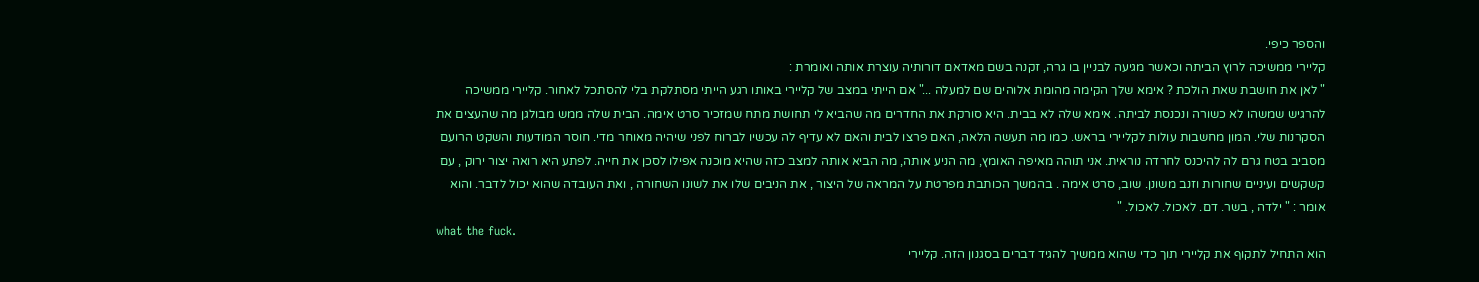והספר כיפי.
קליירי ממשיכה לרוץ הביתה וכאשר מגיעה לבניין בו גרה, זקנה בשם מאדאם דורותיה עוצרת אותה ואומרת :
" לאן את חושבת שאת הולכת ? אימא שלך הקימה מהומת אלוהים שם למעלה ..." אם הייתי במצב של קליירי באותו רגע הייתי מסתלקת בלי להסתכל לאחור. קליירי ממשיכה להרגיש שמשהו לא כשורה ונכנסת לביתה. אימא שלה לא בבית. היא סורקת את החדרים מה שהביא לי תחושת מתח שמזכיר סרט אימה. הבית שלה ממש מבולגן מה שהעצים את הסקרנות שלי. המון מחשבות עולות לקליירי בראש. כמו מה תעשה הלאה, האם פרצו לבית והאם לא עדיף לה עכשיו לברוח לפני שיהיה מאוחר מדי. חוסר המודעות והשקט הרועם מסביב בטח גרם לה להיכנס לחרדה נוראית. אני תוהה מאיפה האומץ, מה הניע אותה, מה הביא אותה למצב כזה שהיא מוכנה אפילו לסכן את חייה. לפתע היא רואה יצור ירוק , עם קשקשים ועיניים שחורות וזנב משונן. שוב, סרט אימה . בהמשך הכותבת מפרטת על המראה של היצור , את הניבים שלו את לשונו השחורה , ואת העובדה שהוא יכול לדבר. והוא אומר : " ילדה , בשר. דם. לאכול. לאכול. "
what the fuck.
הוא התחיל לתקוף את קליירי תוך כדי שהוא ממשיך להגיד דברים בסגנון הזה. קליירי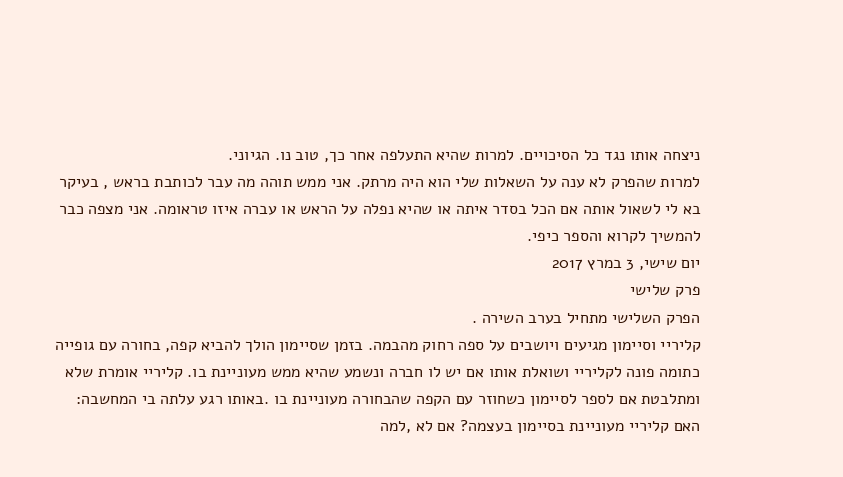ניצחה אותו נגד כל הסיכויים. למרות שהיא התעלפה אחר כך, טוב נו. הגיוני.
למרות שהפרק לא ענה על השאלות שלי הוא היה מרתק. אני ממש תוהה מה עבר לכותבת בראש , בעיקר בא לי לשאול אותה אם הכל בסדר איתה או שהיא נפלה על הראש או עברה איזו טראומה. אני מצפה כבר להמשיך לקרוא והספר כיפי.
יום שישי, 3 במרץ 2017
פרק שלישי
הפרק השלישי מתחיל בערב השירה .
קליריי וסיימון מגיעים ויושבים על ספה רחוק מהבמה. בזמן שסיימון הולך להביא קפה, בחורה עם גופייה כתומה פונה לקליריי ושואלת אותו אם יש לו חברה ונשמע שהיא ממש מעוניינת בו. קליריי אומרת שלא ומתלבטת אם לספר לסיימון כשחוזר עם הקפה שהבחורה מעוניינת בו .באותו רגע עלתה בי המחשבה: האם קליריי מעוניינת בסיימון בעצמה? אם לא ,למה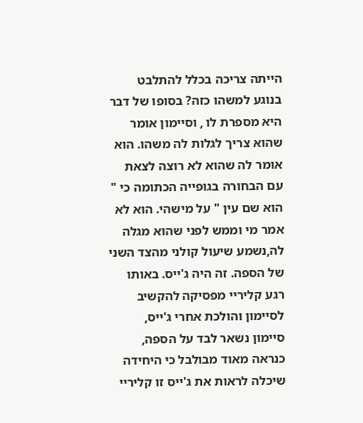הייתה צריכה בכלל להתלבט בנוגע למשהו כזה? בסופו של דבר היא מספרת לו , וסיימון אומר שהוא צריך לגלות לה משהו. הוא אומר לה שהוא לא רוצה לצאת עם הבחורה בגופייה הכתומה כי " הוא שם עין " על מישהי. הוא לא אמר מי וממש לפני שהוא מגלה לה,נשמע שיעול קולני מהצד השני של הספה. זה היה ג'ייס. באותו רגע קליריי מפסיקה להקשיב לסיימון והולכת אחרי ג'ייס, סיימון נשאר לבד על הספה, כנראה מאוד מבולבל כי היחידה שיכלה לראות את ג'ייס זו קליריי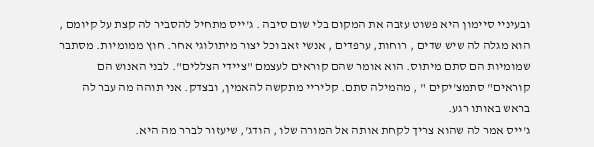ובעיניי סיימון היא פשוט עזבה את המקום בלי שום סיבה . ג'ייס מתחיל להסביר לה קצת על קיומם , הוא מגלה לה שיש שדים , רוחות, ערפדים , אנשי זאב וכל יצור מיתולוגי אחר. חוץ ממומיות. מסתבר שמומיות הם סתם מיתוס. הוא אומר שהם קוראים לעצמם "ציידי הצללים". לבני האנוש הם קוראים" סתמצ'יקים " , מהמילה סתם. קליריי מתקשה להאמין, ובצדק. אני תוהה מה עבר לה בראש באותו רגע.
ג'ייס אמר לה שהוא צריך לקחת אותה אל המורה שלו , הודג', שיעזור לברר מה היא.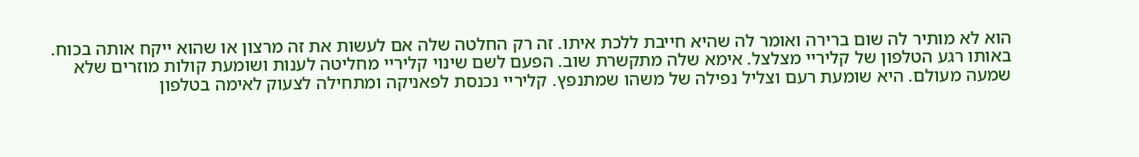הוא לא מותיר לה שום ברירה ואומר לה שהיא חייבת ללכת איתו. זה רק החלטה שלה אם לעשות את זה מרצון או שהוא ייקח אותה בכוח. באותו רגע הטלפון של קליריי מצלצל. אימא שלה מתקשרת שוב. הפעם לשם שינוי קליריי מחליטה לענות ושומעת קולות מוזרים שלא שמעה מעולם. היא שומעת רעם וצליל נפילה של משהו שמתנפץ. קליריי נכנסת לפאניקה ומתחילה לצעוק לאימה בטלפון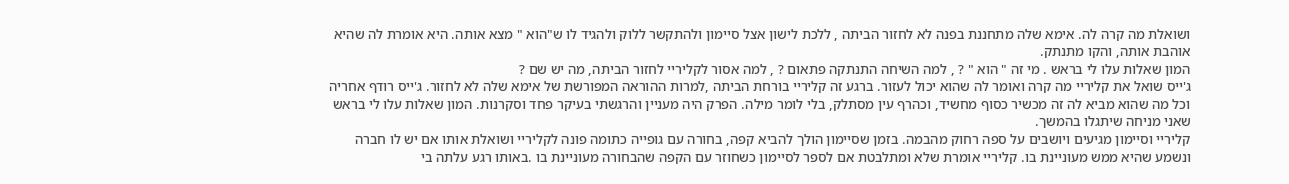ושואלת מה קרה לה. אימא שלה מתחננת בפנה לא לחזור הביתה , ללכת לישון אצל סיימון ולהתקשר ללוק ולהגיד לו ש"הוא " מצא אותה. היא אומרת לה שהיא אוהבת אותה, והקו מתנתק.
המון שאלות עלו לי בראש . מי זה " הוא " ? , למה השיחה התנתקה פתאום ? , למה אסור לקליריי לחזור הביתה, מה יש שם ?
ג'ייס שואל את קליריי מה קרה ואומר לה שהוא יכול לעזור. ברגע זה קליריי בורחת הביתה ,למרות ההוראה המפורשת של אימא שלה לא לחזור. ג'ייס רודף אחריה וכל מה שהוא מביא לה זה מכשיר כסוף מחשיד, וכהרף עין מסתלק, בלי לומר מילה. הפרק היה מעניין והרגשתי בעיקר פחד וסקרנות. המון שאלות עלו לי בראש שאני מניחה שיתגלו בהמשך.
קליריי וסיימון מגיעים ויושבים על ספה רחוק מהבמה. בזמן שסיימון הולך להביא קפה, בחורה עם גופייה כתומה פונה לקליריי ושואלת אותו אם יש לו חברה ונשמע שהיא ממש מעוניינת בו. קליריי אומרת שלא ומתלבטת אם לספר לסיימון כשחוזר עם הקפה שהבחורה מעוניינת בו .באותו רגע עלתה בי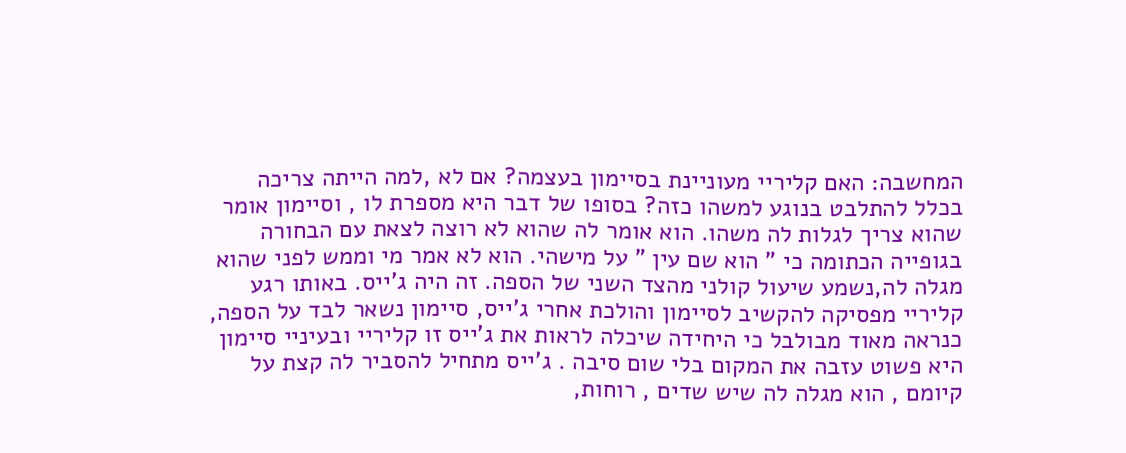המחשבה: האם קליריי מעוניינת בסיימון בעצמה? אם לא ,למה הייתה צריכה בכלל להתלבט בנוגע למשהו כזה? בסופו של דבר היא מספרת לו , וסיימון אומר שהוא צריך לגלות לה משהו. הוא אומר לה שהוא לא רוצה לצאת עם הבחורה בגופייה הכתומה כי " הוא שם עין " על מישהי. הוא לא אמר מי וממש לפני שהוא מגלה לה,נשמע שיעול קולני מהצד השני של הספה. זה היה ג'ייס. באותו רגע קליריי מפסיקה להקשיב לסיימון והולכת אחרי ג'ייס, סיימון נשאר לבד על הספה, כנראה מאוד מבולבל כי היחידה שיכלה לראות את ג'ייס זו קליריי ובעיניי סיימון היא פשוט עזבה את המקום בלי שום סיבה . ג'ייס מתחיל להסביר לה קצת על קיומם , הוא מגלה לה שיש שדים , רוחות,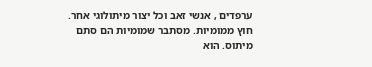ערפדים , אנשי זאב וכל יצור מיתולוגי אחר. חוץ ממומיות. מסתבר שמומיות הם סתם מיתוס. הוא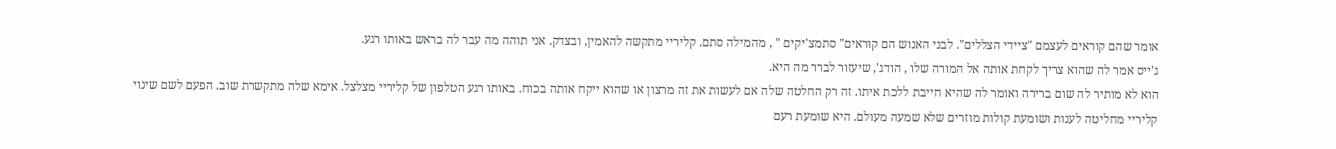אומר שהם קוראים לעצמם "ציידי הצללים". לבני האנוש הם קוראים" סתמצ'יקים " , מהמילה סתם. קליריי מתקשה להאמין, ובצדק. אני תוהה מה עבר לה בראש באותו רגע.
ג'ייס אמר לה שהוא צריך לקחת אותה אל המורה שלו , הודג', שיעזור לברר מה היא.
הוא לא מותיר לה שום ברירה ואומר לה שהיא חייבת ללכת איתו. זה רק החלטה שלה אם לעשות את זה מרצון או שהוא ייקח אותה בכוח. באותו רגע הטלפון של קליריי מצלצל. אימא שלה מתקשרת שוב. הפעם לשם שינוי קליריי מחליטה לענות ושומעת קולות מוזרים שלא שמעה מעולם. היא שומעת רעם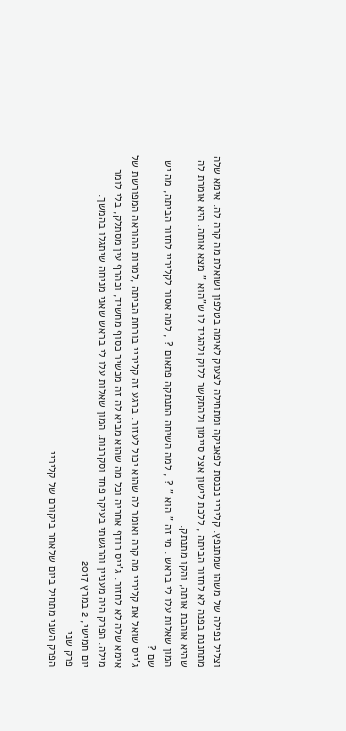וצליל נפילה של משהו שמתנפץ. קליריי נכנסת לפאניקה ומתחילה לצעוק לאימה בטלפון ושואלת מה קרה לה. אימא שלה מתחננת בפנה לא לחזור הביתה , ללכת לישון אצל סיימון ולהתקשר ללוק ולהגיד לו ש"הוא " מצא אותה. היא אומרת לה שהיא אוהבת אותה, והקו מתנתק.
המון שאלות עלו לי בראש . מי זה " הוא " ? , למה השיחה התנתקה פתאום ? , למה אסור לקליריי לחזור הביתה, מה יש שם ?
ג'ייס שואל את קליריי מה קרה ואומר לה שהוא יכול לעזור. ברגע זה קליריי בורחת הביתה ,למרות ההוראה המפורשת של אימא שלה לא לחזור. ג'ייס רודף אחריה וכל מה שהוא מביא לה זה מכשיר כסוף מחשיד, וכהרף עין מסתלק, בלי לומר מילה. הפרק היה מעניין והרגשתי בעיקר פחד וסקרנות. המון שאלות עלו לי בראש שאני מניחה שיתגלו בהמשך.
יום חמישי, 2 במרץ 2017
פרק שני
הפרק השני מתחיל ביום שלאחר ביקורם של קליריי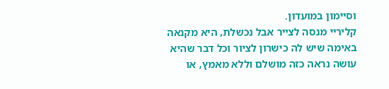וסיימון במועדון.
קליריי מנסה לצייר אבל נכשלת, היא מקנאה באימה שיש לה כישרון לציור וכל דבר שהיא עושה נראה כזה מושלם וללא מאמץ, או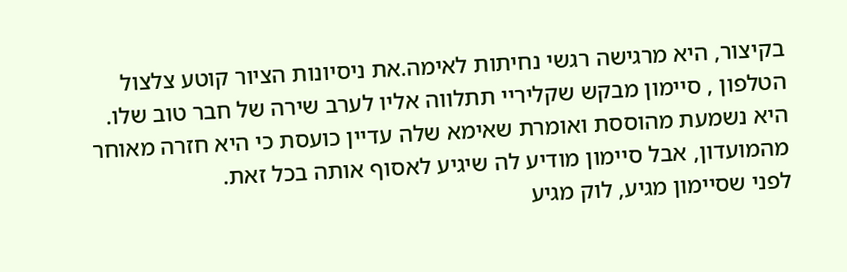בקיצור, היא מרגישה רגשי נחיתות לאימה.את ניסיונות הציור קוטע צלצול הטלפון , סיימון מבקש שקליריי תתלווה אליו לערב שירה של חבר טוב שלו. היא נשמעת מהוססת ואומרת שאימא שלה עדיין כועסת כי היא חזרה מאוחר מהמועדון, אבל סיימון מודיע לה שיגיע לאסוף אותה בכל זאת.
לפני שסיימון מגיע, לוק מגיע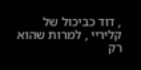, דוד כביכול של קליריי , למרות שהוא רק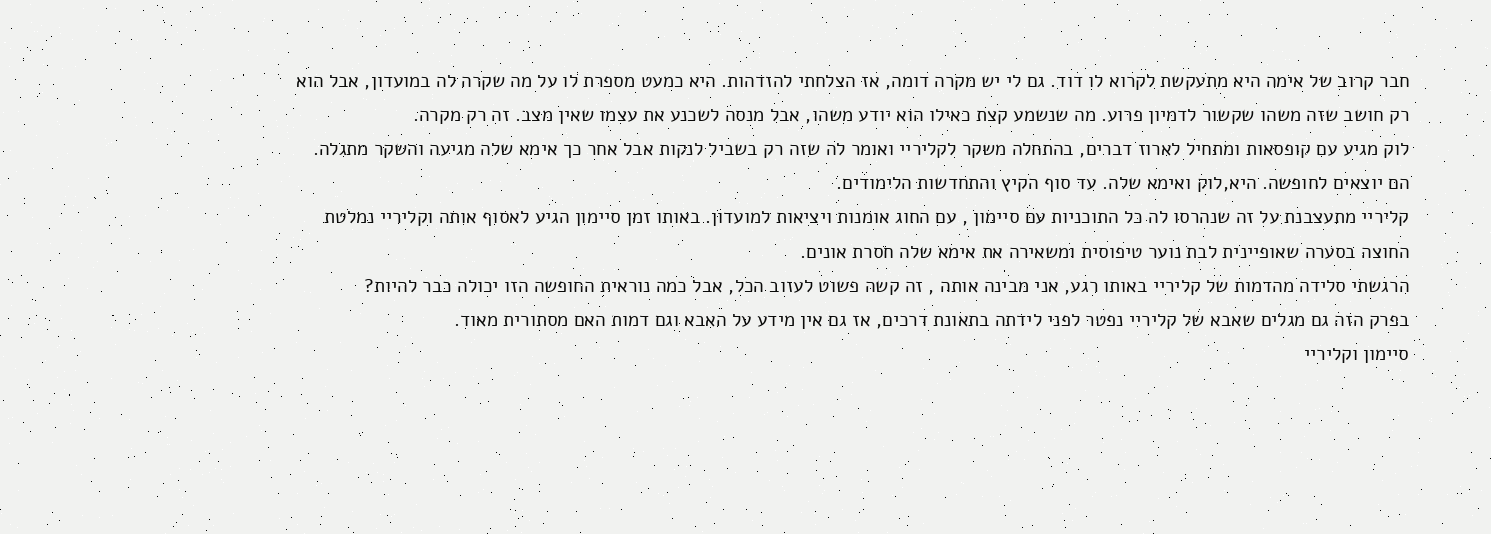חבר קרוב של אימה היא מתעקשת לקרוא לו דוד. גם לי יש מקרה דומה, אז הצלחתי להזדהות. היא כמעט מספרת לו על מה שקרה לה במועדון, אבל הוא רק חושב שזה משהו שקשור לדמיון פרוע. מה שנשמע קצת כאילו הוא יודע משהו, אבל מנסה לשכנע את עצמו שאין מצב. זה רק מקרה.
לוק מגיע עם קופסאות ומתחיל לארוז דברים, בהתחלה משקר לקליריי ואומר לה שזה רק בשביל לנקות אבל אחר כך אימא שלה מגיעה והשקר מתגלה. הם יוצאים לחופשה. היא,לוק ואימא שלה. עד סוף הקיץ והתחדשות הלימודים.
קליריי מתעצבנת על זה שנהרסו לה כל התוכניות עם סיימון , עם החוג אומנות ויציאות למועדון. באותו זמן סיימון הגיע לאסוף אותה וקליריי נמלטת החוצה בסערה שאופיינית לבת נוער טיפוסית ומשאירה את אימא שלה חסרת אונים.
הרגשתי סלידה מהדמות של קליריי באותו רגע, אני מבינה אותה , זה קשה פשוט לעזוב הכל, אבל כמה נוראית החופשה הזו יכולה כבר להיות?
בפרק הזה גם מגלים שאבא של קליריי נפטר לפני לידתה בתאונת דרכים, אז גם אין מידע על האבא וגם דמות האם מסתורית מאוד.
סיימון וקליריי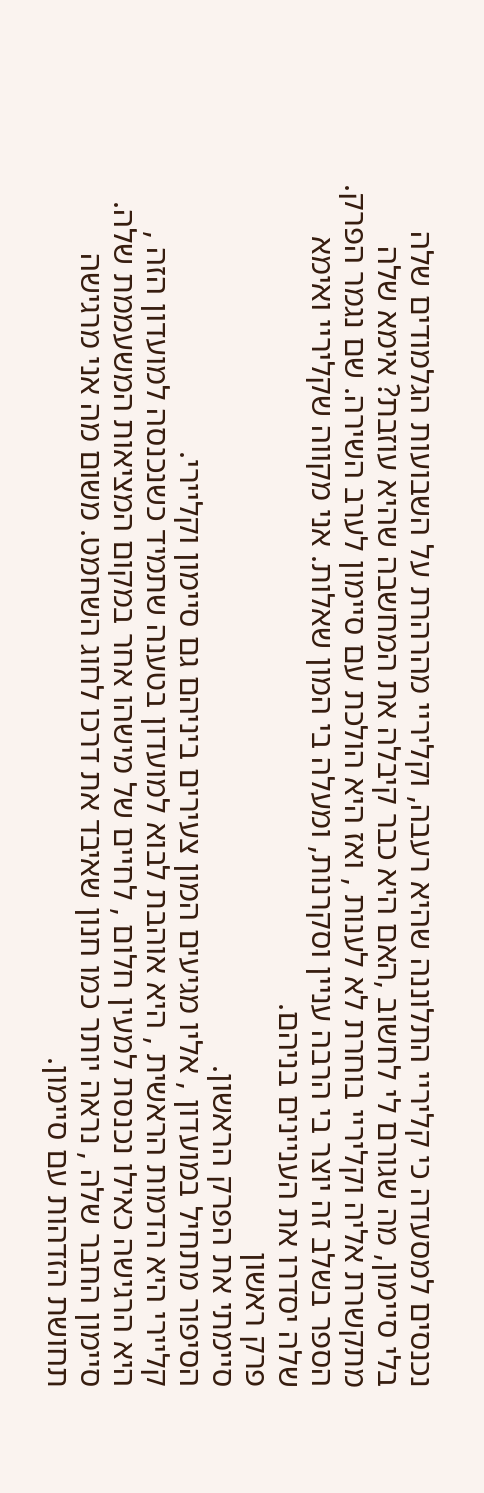נכנסים למסעדה כי קליריי התלוננה שהיא רעבה, וקליריי מהרהרת על השבועות הגלמודים שלה בלי סיימון, מה שגורם לי לחשוב ,האם היא כבר קיבלה את המחשבה שהיא עוזבת? אימא שלה מתקשרת אליה וקליריי בוחרת לא לענות , ואז היא הולכת עם סיימון לערב השירה. שם נגמר הפרק. הספר בשלב זה יוצר בי הרבה עניין וסקרנות, ומעלה בי המון שאלות. אני מקווה שקליריי ואימא שלה יסדרו את העניינים בניהם.
פרק ראשון
סיימתי את הפרק הראשון.
הסיפור מתחיל במועדון , אליו מגיעים המון צעירים ביניהם גם סיימון וקליירי.
קליירי היא הדמות הראשית , היא אוהבת לבוא למועדון בטענה שתמיד כשנכנסה למועדון הזה , היא הרגישה כאילו נכנסת למעין חלום , לחיים של מישהו אחר במקום המציאות המשעממת שלה. סיימון החבר שלה , נראה יותר כמו חנון שאיבד את דרכו לחוג השחמט. משום מה אני מרגישה תחושת הזדהות עם סיימון.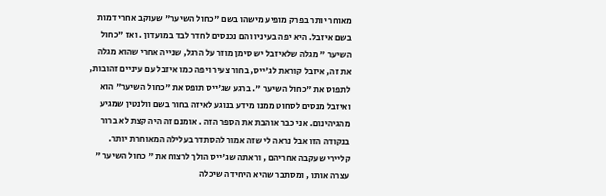מאוחר יותר בפרק מופיע מישהו בשם "כחול השיער" שעוקב אחרי דמות בשם איזבל. היא יפה בעיניו והם נכנסים לחדר לבד במועדון . ואז "כחול השיער " מגלה שלאיזבל יש סימן מוזר על הרגל, שנייה אחרי שהוא מגלה את זה, איזבל קוראת לג'ייס, בחור צעיר ויפה כמו איזבל עם עיניים זהובות, לתפוס את "כחול השיער ". ברגע שג'ייס תופס את "כחול השיער" הוא ואיזבל מנסים לסחוט ממנו מידע בנוגע לאיזה בחור בשם וולנטין שמגיע מהגיהינום. אני כבר אוהבת את הספר הזה . אומנם זה היה קצת לא ברור בנקודה הזו אבל נראה לי שזה אמור להסתדר בעלילה המאוחרת יותר.
קליירי שעקבה אחריהם , וראתה שג'ייס הולך לרצוח את " כחול השיער " עצרה אותו , ומסתבר שהיא היחידה שיכלה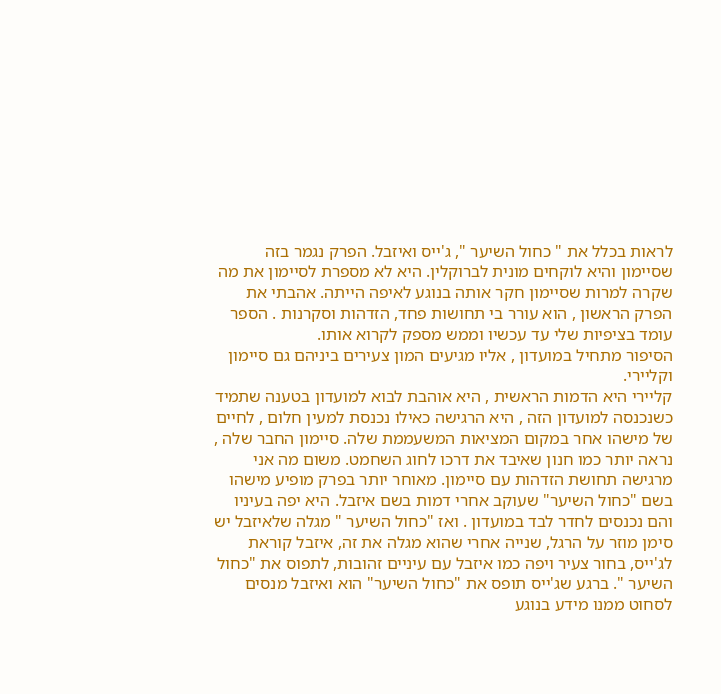לראות בכלל את " כחול השיער ", ג'ייס ואיזבל. הפרק נגמר בזה שסיימון והיא לוקחים מונית לברוקלין. היא לא מספרת לסיימון את מה שקרה למרות שסיימון חקר אותה בנוגע לאיפה הייתה. אהבתי את הפרק הראשון , הוא עורר בי תחושות פחד, הזדהות וסקרנות . הספר עומד בציפיות שלי עד עכשיו וממש מספק לקרוא אותו.
הסיפור מתחיל במועדון , אליו מגיעים המון צעירים ביניהם גם סיימון וקליירי.
קליירי היא הדמות הראשית , היא אוהבת לבוא למועדון בטענה שתמיד כשנכנסה למועדון הזה , היא הרגישה כאילו נכנסת למעין חלום , לחיים של מישהו אחר במקום המציאות המשעממת שלה. סיימון החבר שלה , נראה יותר כמו חנון שאיבד את דרכו לחוג השחמט. משום מה אני מרגישה תחושת הזדהות עם סיימון. מאוחר יותר בפרק מופיע מישהו בשם "כחול השיער" שעוקב אחרי דמות בשם איזבל. היא יפה בעיניו והם נכנסים לחדר לבד במועדון . ואז "כחול השיער " מגלה שלאיזבל יש סימן מוזר על הרגל, שנייה אחרי שהוא מגלה את זה, איזבל קוראת לג'ייס, בחור צעיר ויפה כמו איזבל עם עיניים זהובות, לתפוס את "כחול השיער ". ברגע שג'ייס תופס את "כחול השיער" הוא ואיזבל מנסים לסחוט ממנו מידע בנוגע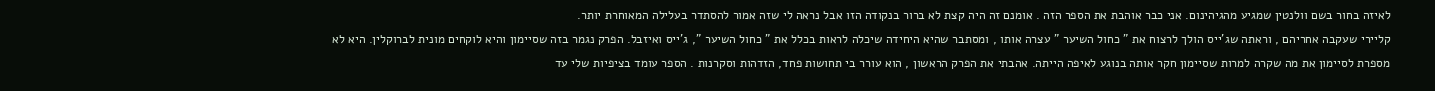לאיזה בחור בשם וולנטין שמגיע מהגיהינום. אני כבר אוהבת את הספר הזה . אומנם זה היה קצת לא ברור בנקודה הזו אבל נראה לי שזה אמור להסתדר בעלילה המאוחרת יותר.
קליירי שעקבה אחריהם , וראתה שג'ייס הולך לרצוח את " כחול השיער " עצרה אותו , ומסתבר שהיא היחידה שיכלה לראות בכלל את " כחול השיער ", ג'ייס ואיזבל. הפרק נגמר בזה שסיימון והיא לוקחים מונית לברוקלין. היא לא מספרת לסיימון את מה שקרה למרות שסיימון חקר אותה בנוגע לאיפה הייתה. אהבתי את הפרק הראשון , הוא עורר בי תחושות פחד, הזדהות וסקרנות . הספר עומד בציפיות שלי עד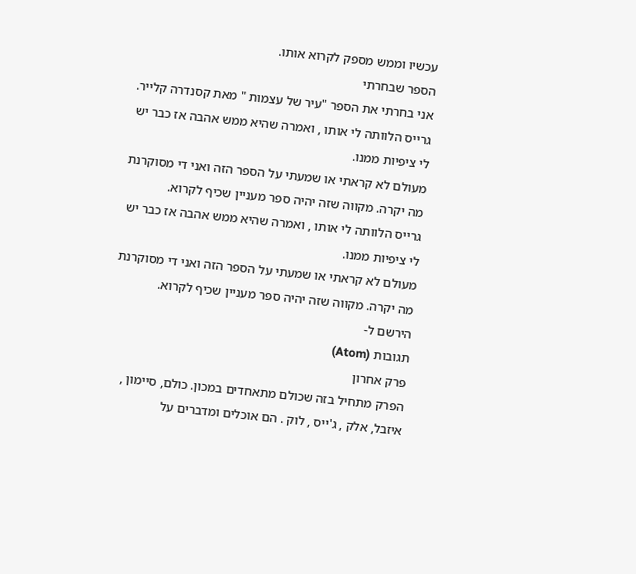עכשיו וממש מספק לקרוא אותו.
הספר שבחרתי
אני בחרתי את הספר "עיר של עצמות " מאת קסנדרה קלייר.
גרייס הלוותה לי אותו , ואמרה שהיא ממש אהבה אז כבר יש לי ציפיות ממנו.
מעולם לא קראתי או שמעתי על הספר הזה ואני די מסוקרנת מה יקרה. מקווה שזה יהיה ספר מעניין שכיף לקרוא.
גרייס הלוותה לי אותו , ואמרה שהיא ממש אהבה אז כבר יש לי ציפיות ממנו.
מעולם לא קראתי או שמעתי על הספר הזה ואני די מסוקרנת מה יקרה. מקווה שזה יהיה ספר מעניין שכיף לקרוא.
הירשם ל-
תגובות (Atom)
פרק אחרון
הפרק מתחיל בזה שכולם מתאחדים במכון. כולם, סיימון , איזבל, אלק , ג'ייס , לוק . הם אוכלים ומדברים על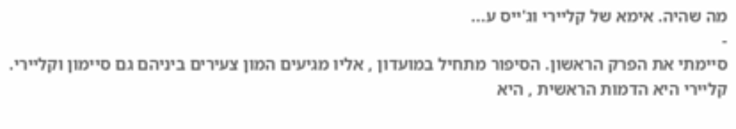מה שהיה. אימא של קליירי וג'ייס ע...
-
סיימתי את הפרק הראשון. הסיפור מתחיל במועדון , אליו מגיעים המון צעירים ביניהם גם סיימון וקליירי. קליירי היא הדמות הראשית , היא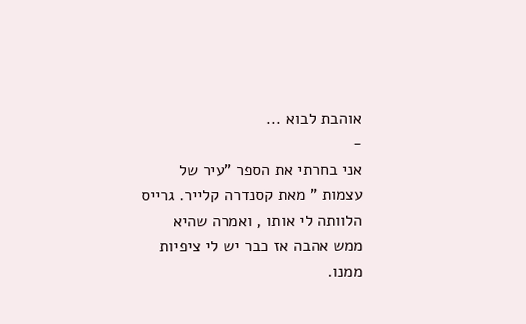אוהבת לבוא ...
-
אני בחרתי את הספר "עיר של עצמות " מאת קסנדרה קלייר. גרייס הלוותה לי אותו , ואמרה שהיא ממש אהבה אז כבר יש לי ציפיות ממנו.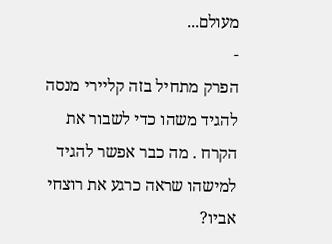מעולם...
-
הפרק מתחיל בזה קליירי מנסה להגיד משהו כדי לשבור את הקרח . מה כבר אפשר להגיד למישהו שראה כרגע את רוצחי אביו?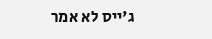ג'ייס לא אמר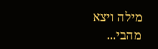מילה ויצא מהבי...